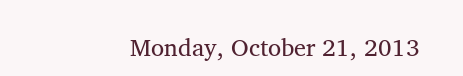Monday, October 21, 2013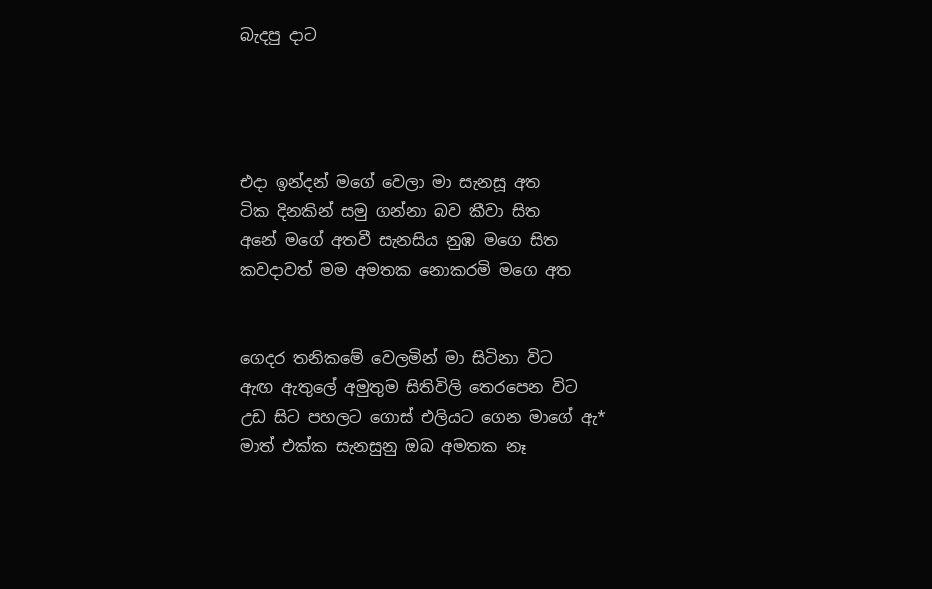බැදපු දාට




එදා ඉන්දන් මගේ වෙලා මා සැනසූ අත
ටික දිනකින් සමු ගන්නා බව කීවා සිත
අනේ මගේ අතවී සැනසිය නුඹ මගෙ සිත
කවදාවත් මම අමතක නොකරමි මගෙ අත


ගෙදර තනිකමේ වෙලමින් මා සිටිනා විට
ඇඟ ඇතුලේ අමුතුම සිතිවිලි තෙරපෙන විට
උඩ සිට පහලට ගොස් එලියට ගෙන මාගේ ඇ*
මාත් එක්ක සැනසුනු ඔබ අමතක නෑ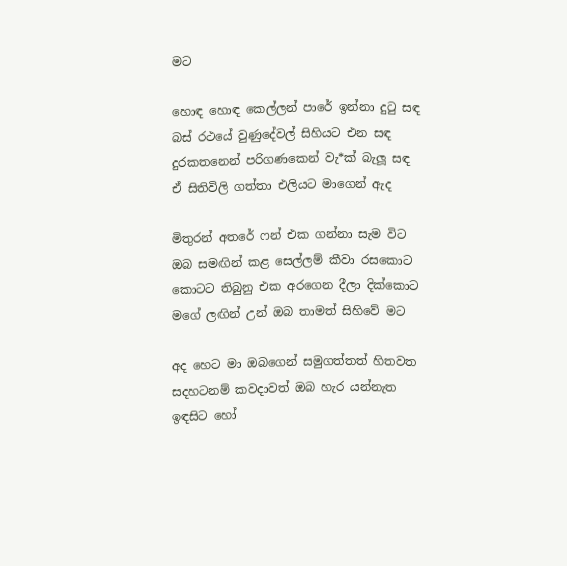මට

හොඳ හොඳ කෙල්ලන් පාරේ ඉන්නා දුටු සඳ
බස් රථයේ වුණුදේවල් සිහියට එන සඳ
දුරකතනෙන් පරිගණකෙන් වැ*ක් බැලූ සඳ
ඒ සිතිවිලි ගත්තා එලියට මාගෙන් ඇද

මිතුරන් අතරේ ෆන් එක ගන්නා සැම විට
ඔබ සමඟින් කළ සෙල්ලම් කීවා රසකොට
කොටට තිබුනු එක අරගෙන දීලා දික්කොට
මගේ ලඟින් උන් ඔබ තාමත් සිහිවේ මට

අද හෙට මා ඔබගෙන් සමුගත්තත් හිතවත
සදහටනම් කවදාවත් ඔබ හැර යන්නැත
ඉඳසිට හෝ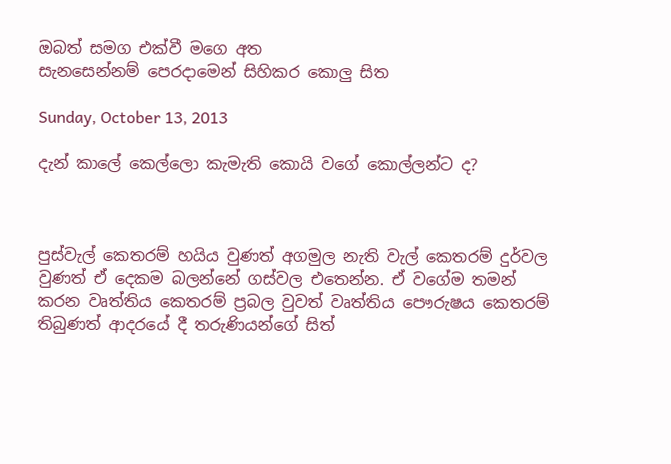ඔබත් සමග එක්වී මගෙ අත
සැනසෙන්නම් පෙරදාමෙන් සිහිකර කොලු සිත

Sunday, October 13, 2013

දැන් කාලේ කෙල්ලො කැමැති කොයි වගේ කොල්ලන්ට ද?



පුස්වැල් කෙතරම් හයිය වුණත් අගමුල නැති වැල් කෙතරම් දුර්වල වුණත් ඒ දෙකම බලන්නේ ගස්වල එතෙන්න. ඒ වගේම තමන් කරන වෘත්තිය කෙතරම් ප්‍රබල වුවත් වෘත්තිය පෞරුෂය කෙතරම් තිබුණත් ආදරයේ දී තරුණියන්ගේ සිත්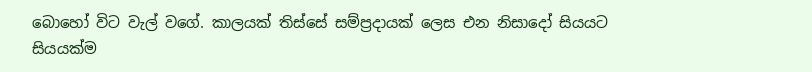බොහෝ විට වැල් වගේ. කාලයක් තිස්සේ සම්ප්‍රදායක් ලෙස එන නිසාදෝ සියයට සියයක්ම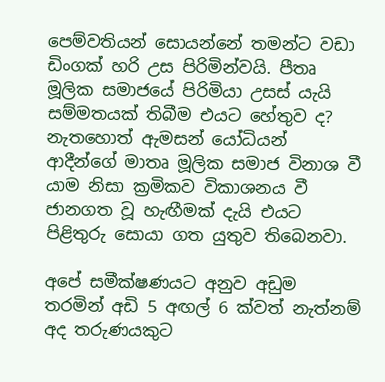පෙම්වතියන් සොයන්නේ තමන්ට වඩා ඩිංගක් හරි උස පිරිමින්වයි. පීතෘ මූලික සමාජයේ පිරිමියා උසස් යැයි සම්මතයක් තිබීම එයට හේතුව ද? නැතහොත් ඇමසන් යෝධියන් ආදීන්ගේ මාතෘ මූලික සමාජ විනාශ වී යාම නිසා ක්‍රමිකව විකාශනය වී ජානගත වූ හැඟීමක් දැයි එයට පිළිතුරු සොයා ගත යුතුව තිබෙනවා.

අපේ සමීක්ෂණයට අනුව අඩුම තරමින් අඩි 5 අඟල් 6 ක්වත් නැත්නම් අද තරුණයකුට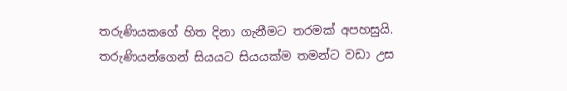තරුණියකගේ හිත දිනා ගැනීමට තරමක් අපහසුයි. තරුණියන්ගෙන් සියයට සියයක්ම තමන්ට වඩා උස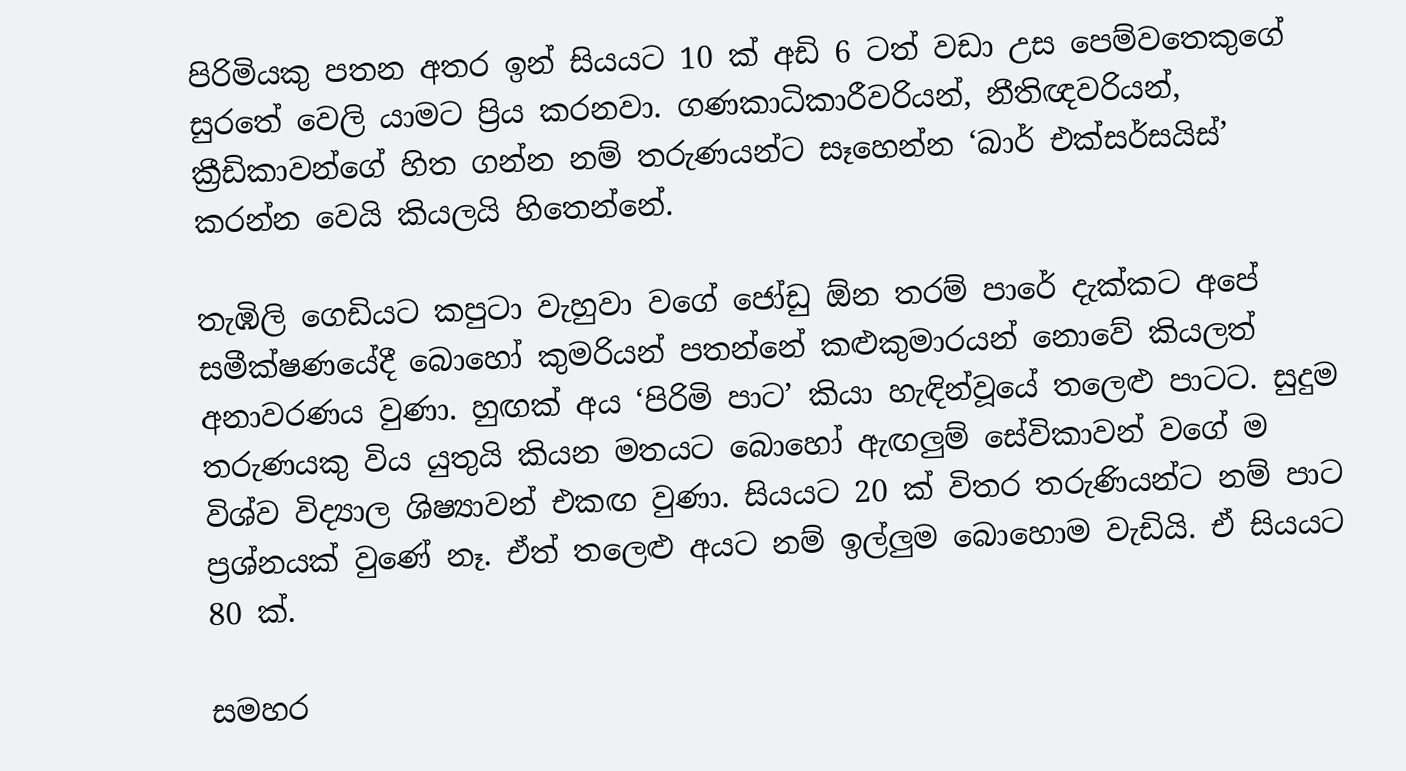පිරිමියකු පතන අතර ඉන් සියයට 10 ක් අඩි 6 ටත් වඩා උස පෙම්වතෙකුගේ සුරතේ වෙලි යාමට ප්‍රිය කරනවා. ගණකාධිකාරීවරියන්, නීතිඥවරියන්, ක්‍රීඩිකාවන්ගේ හිත ගන්න නම් තරුණයන්ට සෑහෙන්න ‘බාර් එක්සර්සයිස්’ කරන්න වෙයි කියලයි හිතෙන්නේ.

තැඹිලි ගෙඩියට කපුටා වැහුවා වගේ ජෝඩු ඕන තරම් පාරේ දැක්කට අපේ සමීක්ෂණයේදී බොහෝ කුමරියන් පතන්නේ කළුකුමාරයන් නොවේ කියලත් අනාවරණය වුණා. හුඟක් අය ‘පිරිමි පාට’ කියා හැඳින්වූයේ තලෙළු පාටට. සුදුම තරුණයකු විය යුතුයි කියන මතයට බොහෝ ඇඟලුම් සේවිකාවන් වගේ ම විශ්ව විද්‍යාල ශිෂ්‍යාවන් එකඟ වුණා. සියයට 20 ක් විතර තරුණියන්ට නම් පාට ප්‍රශ්නයක් වුණේ නෑ. ඒත් තලෙළු අයට නම් ඉල්ලුම බොහොම වැඩියි. ඒ සියයට 80 ක්.

සමහර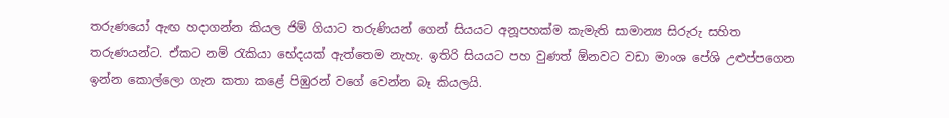තරුණයෝ ඇඟ හදාගන්න කියල ජිම් ගියාට තරුණියන් ගෙන් සියයට අනූපහක්ම කැමැති සාමාන්‍ය සිරුරු සහිත තරුණයන්ට. ඒකට නම් රැකියා භේදයක් ඇත්තෙම නැහැ. ඉතිරි සියයට පහ වුණත් ඕනවට වඩා මාංශ පේශි උළුප්පගෙන ඉන්න කොල්ලො ගැන කතා කළේ පිඹුරන් වගේ වෙන්න බෑ කියලයි.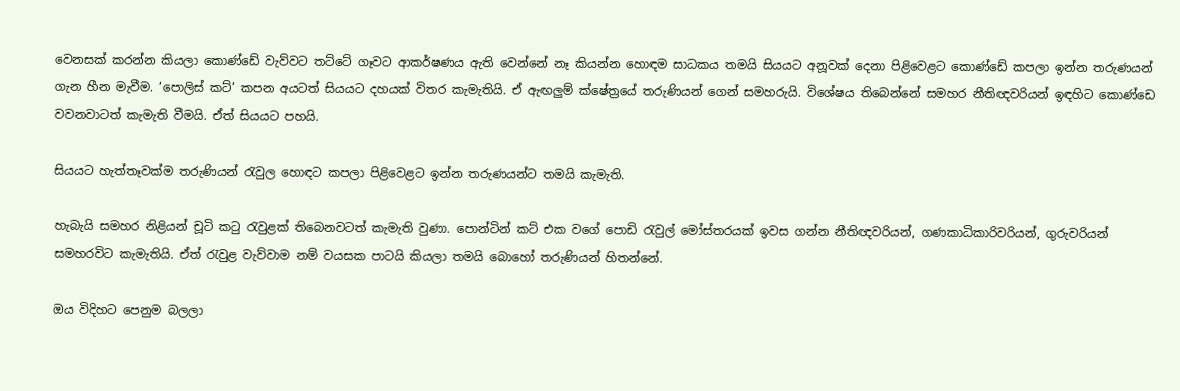වෙනසක් කරන්න කියලා කොණ්ඩේ වැව්වට තට්ටේ ගෑවට ආකර්ෂණය ඇති වෙන්නේ නෑ කියන්න හොඳම සාධකය තමයි සියයට අනූවක් දෙනා පිළිවෙළට කොණ්ඩේ කපලා ඉන්න තරුණයන් ගැන හීන මැවීම. ‘පොලිස් කට්’ කපන අයටත් සියයට දහයක් විතර කැමැතියි. ඒ ඇඟලුම් ක්ෂේත්‍රයේ තරුණියන් ගෙන් සමහරුයි. විශේෂය තිබෙන්නේ සමහර නීතිඥවරියන් ඉඳහිට කොණ්ඩෙ වවනවාටත් කැමැති වීමයි. ඒත් සියයට පහයි.

සියයට හැත්තෑවක්ම තරුණියන් රැවුල හොඳට කපලා පිළිවෙළට ඉන්න තරුණයන්ට තමයි කැමැති.

හැබැයි සමහර නිළියන් චූටි කටු රැවුළක් තිබෙනවටත් කැමැති වුණා. පොන්ටින් කට් එක වගේ පොඩි රැවුල් මෝස්තරයක් ඉවස ගන්න නීතිඥවරියන්, ගණකාධිකාරිවරියන්, ගුරුවරියන් සමහරවිට කැමැතියි. ඒත් රැවුළ වැව්වාම නම් වයසක පාටයි කියලා තමයි බොහෝ තරුණියන් හිතන්නේ.

ඔය විදිහට පෙනුම බලලා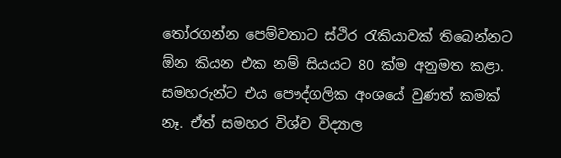තෝරගන්න පෙම්වතාට ස්ථිර රැකියාවක් තිබෙන්නට ඕන කියන එක නම් සියයට 80 ක්ම අනුමත කළා. සමහරුන්ට එය පෞද්ගලික අංශයේ වුණත් කමක් නෑ. ඒත් සමහර විශ්ව විද්‍යාල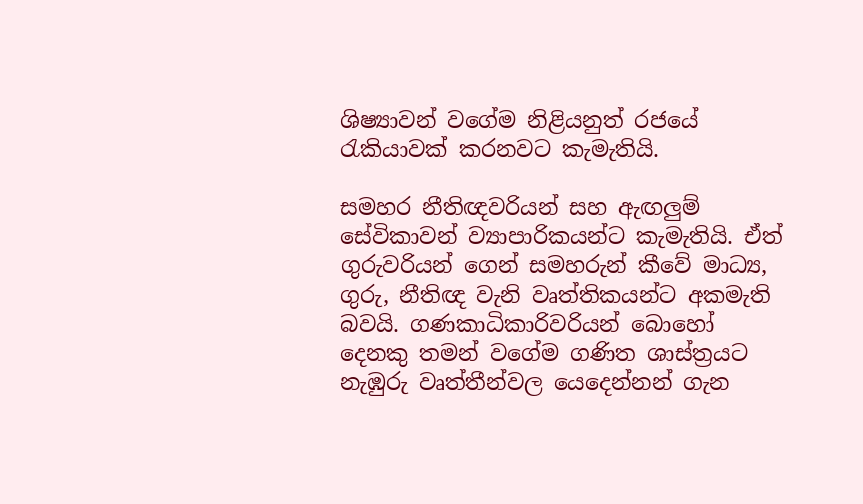ශිෂ්‍යාවන් වගේම නිළියනුත් රජයේ රැකියාවක් කරනවට කැමැතියි.

සමහර නීතිඥවරියන් සහ ඇඟලුම් සේවිකාවන් ව්‍යාපාරිකයන්ට කැමැතියි. ඒත් ගුරුවරියන් ගෙන් සමහරුන් කීවේ මාධ්‍ය, ගුරු, නීතිඥ වැනි වෘත්තිකයන්ට අකමැති බවයි. ගණකාධිකාරිවරියන් බොහෝ දෙනකු තමන් වගේම ගණිත ශාස්ත්‍රයට නැඹුරු වෘත්තීන්වල යෙදෙන්නන් ගැන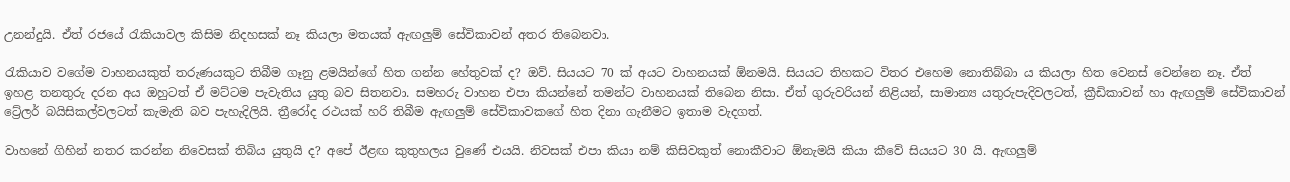උනන්දුයි. ඒත් රජයේ රැකියාවල කිසිම නිදහසක් නෑ කියලා මතයක් ඇඟලුම් සේවිකාවන් අතර තිබෙනවා.

රැකියාව වගේම වාහනයකුත් තරුණයකුට තිබීම ගෑනු ළමයින්ගේ හිත ගන්න හේතුවක් ද? ඔව්. සියයට 70 ක් අයට වාහනයක් ඕනමයි. සියයට තිහකට විතර එහෙම නොතිබ්බා ය කියලා හිත වෙනස් වෙන්නෙ නෑ. ඒත් ඉහළ තනතුරු දරන අය ඔහුටත් ඒ මට්ටම පැවැතිය යුතු බව සිතනවා. සමහරු වාහන එපා කියන්නේ තමන්ට වාහනයක් තිබෙන නිසා. ඒත් ගුරුවරියන් නිළියන්, සාමාන්‍ය යතුරුපැදිවලටත්, ක්‍රීඩිකාවන් හා ඇඟලුම් සේවිකාවන් ට්‍රේලර් බයිසිකල්වලටත් කැමැති බව පැහැදිලියි. ත්‍රීරෝද රථයක් හරි තිබීම ඇඟලුම් සේවිකාවකගේ හිත දිනා ගැනීමට ඉතාම වැදගත්.

වාහනේ ගිහින් නතර කරන්න නිවෙසක් තිබිය යුතුයි ද? අපේ ඊළඟ කුතුහලය වුණේ එයයි. නිවසක් එපා කියා නම් කිසිවකුත් නොකීවාට ඕනැමයි කියා කීවේ සියයට 30 යි. ඇඟලුම්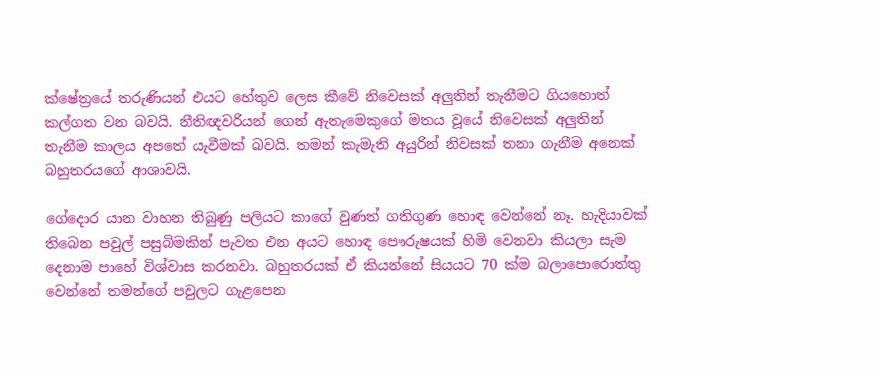ක්ෂේත්‍රයේ තරුණියන් එයට හේතුව ලෙස කීවේ නිවෙසක් අලුතින් තැනීමට ගියහොත් කල්ගත වන බවයි. නීතිඥවරියන් ගෙන් ඇතැමෙකුගේ මතය වූයේ නිවෙසක් අලුතින් තැනීම කාලය අපතේ යැවීමක් බවයි. තමන් කැමැති අයුරින් නිවසක් තනා ගැනීම අනෙක් බහුතරයගේ ආශාවයි.

ගේදොර යාන වාහන තිබුණු පලියට කාගේ වුණත් ගතිගුණ හොඳ වෙන්නේ නෑ. හැදියාවක් තිබෙන පවුල් පසුබිමකින් පැවත එන අයට හොඳ පෞරුෂයක් හිමි වෙනවා කියලා සැම දෙනාම පාහේ විශ්වාස කරනවා. බහුතරයක් ඒ කියන්නේ සියයට 70 ක්ම බලාපොරොත්තු වෙන්නේ තමන්ගේ පවුලට ගැළපෙන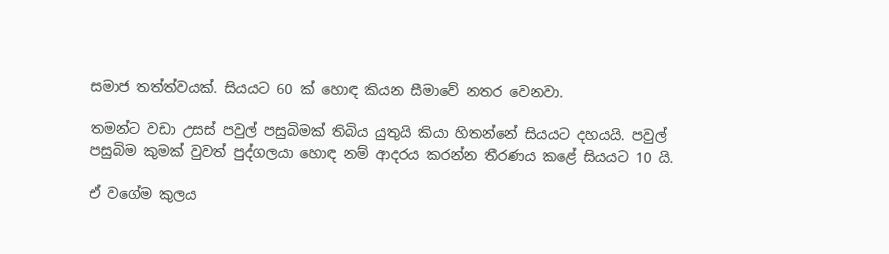සමාජ තත්ත්වයක්. සියයට 60 ක් හොඳ කියන සීමාවේ නතර වෙනවා.

තමන්ට වඩා උසස් පවුල් පසුබිමක් තිබිය යුතුයි කියා හිතන්නේ සියයට දහයයි. පවුල් පසුබිම කුමක් වුවත් පුද්ගලයා හොඳ නම් ආදරය කරන්න තීරණය කළේ සියයට 10 යි.

ඒ වගේම කුලය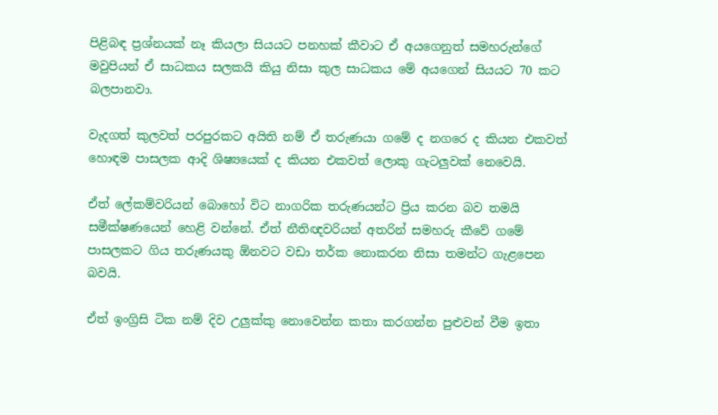පිළිබඳ ප්‍රශ්නයක් නෑ කියලා සියයට පනහක් කීවාට ඒ අයගෙනුත් සමහරුන්ගේ මවුපියන් ඒ සාධකය සලකයි කියු නිසා කුල සාධකය මේ අයගෙන් සියයට 70 කට බලපානවා.

වැදගත් කුලවත් පරපුරකට අයිති නම් ඒ තරුණයා ගමේ ද නගරෙ ද කියන එකවත් හොඳම පාසලක ආදි ශිෂ්‍යයෙක් ද කියන එකවත් ලොකු ගැටලුවක් නෙවෙයි.

ඒත් ලේකම්වරියන් බොහෝ විට නාගරික තරුණයන්ට ප්‍රිය කරන බව තමයි සමීක්ෂණයෙන් හෙළි වන්නේ. ඒත් නීතිඥවරියන් අතරින් සමහරු කීවේ ගමේ පාසලකට ගිය තරුණයකු ඕනවට වඩා තර්ක නොකරන නිසා තමන්ට ගැළපෙන බවයි.

ඒත් ඉංග්‍රිසි ටික නම් දිව උලුක්කු නොවෙන්න කතා කරගන්න පුළුවන් වීම ඉතා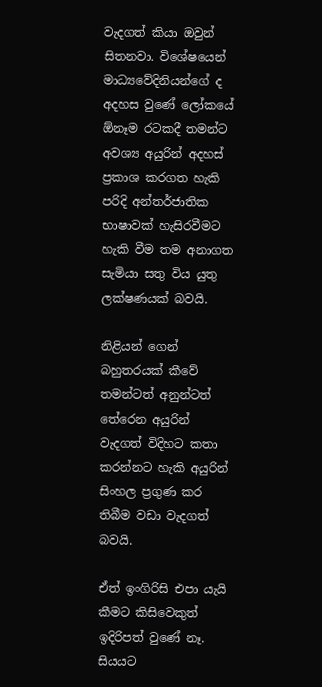වැදගත් කියා ඔවුන් සිතනවා. විශේෂයෙන් මාධ්‍යවේදිනියන්ගේ ද අදහස වුණේ ලෝකයේ ඕනෑම රටකදී තමන්ට අවශ්‍ය අයුරින් අදහස් ප්‍රකාශ කරගත හැකි පරිදි අන්තර්ජාතික භාෂාවක් හැසිරවීමට හැකි වීම තම අනාගත සැමියා සතු විය යුතු ලක්ෂණයක් බවයි.

නිළියන් ගෙන් බහුතරයක් කීවේ තමන්ටත් අනුන්ටත් තේරෙන අයුරින් වැදගත් විදිහට කතා කරන්නට හැකි අයුරින් සිංහල ප්‍රගුණ කර තිබීම වඩා වැදගත් බවයි.

ඒත් ඉංගිරිසි එපා යැයි කීමට කිසිවෙකුත් ඉදිරිපත් වුණේ නෑ. සියයට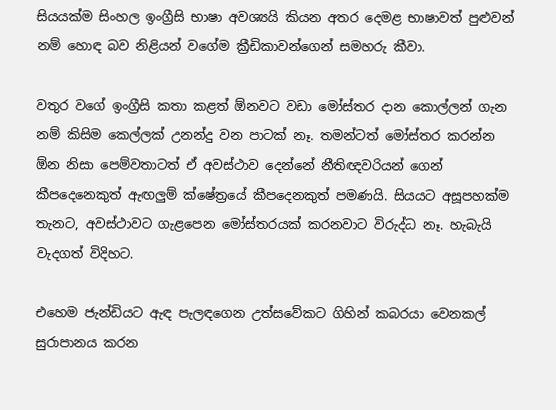සියයක්ම සිංහල ඉංග්‍රීසි භාෂා අවශ්‍යයි කියන අතර දෙමළ භාෂාවත් පුළුවන් නම් හොඳ බව නිළියන් වගේම ක්‍රීඩිකාවන්ගෙන් සමහරු කීවා.

වතුර වගේ ඉංග්‍රීසි කතා කළත් ඕනවට වඩා මෝස්තර දාන කොල්ලන් ගැන නම් කිසිම කෙල්ලක් උනන්දු වන පාටක් නෑ. තමන්ටත් මෝස්තර කරන්න ඕන නිසා පෙම්වතාටත් ඒ අවස්ථාව දෙන්නේ නීතිඥවරියන් ගෙන් කීපදෙනෙකුත් ඇඟලුම් ‍ක්ෂේත්‍රයේ කීපදෙනකුත් පමණයි. සියයට අසූපහක්ම තැනට, අවස්ථාවට ගැළපෙන මෝස්තරයක් කරනවාට විරුද්ධ නෑ. හැබැයි වැදගත් විදිහට.

එහෙම ජැන්ඩියට ඇඳ පැලඳගෙන උත්සවේකට ගිහින් කබරයා වෙනකල් සුරාපානය කරන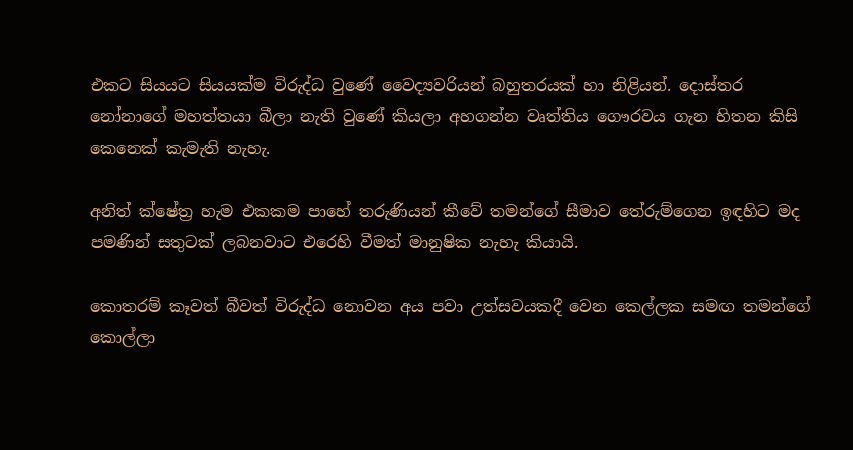එකට සියයට සියයක්ම විරුද්ධ වුණේ වෛද්‍යවරියන් බහුතරයක් හා නිළියන්. දොස්තර නෝනාගේ මහත්තයා බීලා නැති වුණේ කියලා අහගන්න වෘත්තිය ගෞරවය ගැන හිතන කිසි කෙනෙක් කැමැති නැහැ.

අනිත් ක්ෂේත්‍ර හැම එකකම පාහේ තරුණියන් කීවේ තමන්ගේ සීමාව තේරුම්ගෙන ඉඳහිට මද පමණින් සතුටක් ලබනවාට එරෙහි වීමත් මානුෂික නැහැ කියායි.

කොතරම් කෑවත් බීවත් විරුද්ධ නොවන අය පවා උත්සවයකදී වෙන කෙල්ලක සමඟ තමන්ගේ කොල්ලා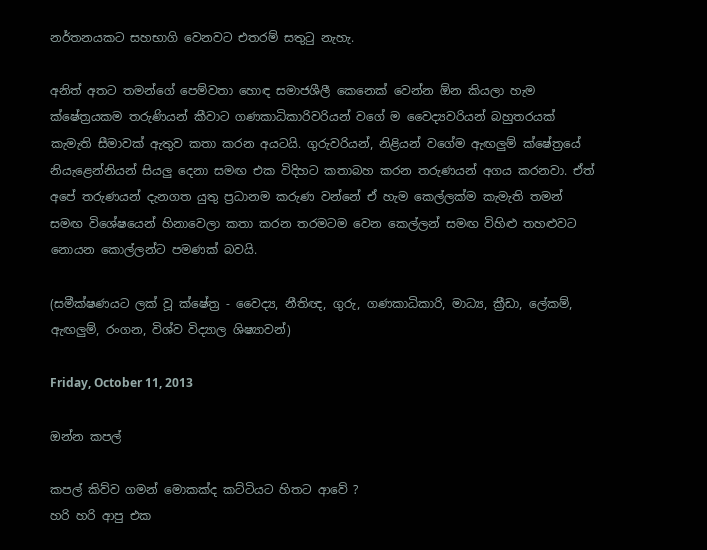නර්තනයකට සහභාගි වෙනවට එතරම් සතුටු නැහැ.

අනිත් අතට තමන්ගේ පෙම්වතා හොඳ සමාජශීලී කෙනෙක් වෙන්න ඕන කියලා හැම ක්ෂේත්‍රයකම තරුණියන් කීවාට ගණකාධිකාරිවරියන් වගේ ම වෛද්‍යවරියන් බහුතරයක් කැමැති සීමාවක් ඇතුව කතා කරන අයටයි. ගුරුවරියන්, නිළියන් වගේම ඇඟලුම් ක්ෂේත්‍රයේ නියැළෙන්නියන් සියලු දෙනා සමඟ එක විදිහට කතාබහ කරන තරුණයන් අගය කරනවා. ඒත් අපේ තරුණයන් දැනගත යුතු ප්‍රධානම කරුණ වන්නේ ඒ හැම කෙල්ලක්ම කැමැති තමන් සමඟ විශේෂයෙන් හිනාවෙලා කතා කරන තරමටම වෙන කෙල්ලන් සමඟ විහිළු තහළුවට නොයන කොල්ලන්ට පමණක් බවයි.

(සමීක්ෂණයට ලක් වූ ක්ෂේත්‍ර - වෛද්‍ය, නීතිඥ, ගුරු, ගණකාධිකාරි, මාධ්‍ය, ක්‍රීඩා, ලේකම්, ඇඟලුම්, රංගන, විශ්ව විද්‍යාල ශිෂ්‍යාවන්)

Friday, October 11, 2013

ඔන්න කපල්

කපල් කිව්ව ගමන් මොකක්ද කට්ටියට හිතට ආවේ ?
හරි හරි ආපු එක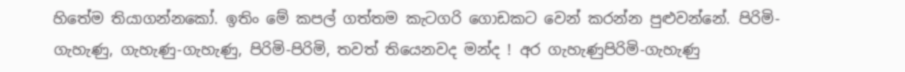හිතේම තියාගන්නකෝ. ඉතිං මේ කපල් ගත්තම කැටගරි ගොඩකට වෙන් කරන්න පුළුවන්නේ. පිරිමි-ගැහැණු, ගැහැණු-ගැහැණු, පිරිමි-පිරිමි, තවත් තියෙනවද මන්ද ! අර ගැහැණුපිරිමි-ගැහැණු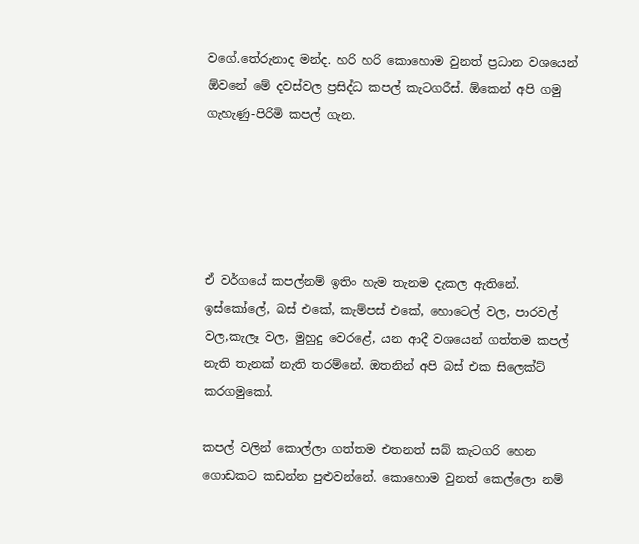වගේ.තේරුනාද මන්ද. හරි හරි කොහොම වුනත් ප්‍රධාන වශයෙන් ඕවනේ මේ දවස්වල ප්‍රසිද්ධ කපල් කැටගරීස්. ඕකෙන් අපි ගමු ගැහැණු-පිරිමි කපල් ගැන.





ඒ වර්ගයේ කපල්නම් ඉතිං හැම තැනම දැකල ඇතිනේ. ඉස්කෝලේ, බස් එකේ, කැම්පස් එකේ, හොටෙල් වල, පාරවල් වල,කැලෑ වල, මුහුදු වෙරළේ, යන ආදී වශයෙන් ගත්තම කපල් නැති තැනක් නැති තරම්නේ. ඔතනින් අපි බස් එක සිලෙක්ට් කරගමුකෝ.

කපල් වලින් කොල්ලා ගත්තම එතනත් සබ් කැටගරි හෙන ගොඩකට කඩන්න පුළුවන්නේ. කොහොම වුනත් කෙල්ලො නම්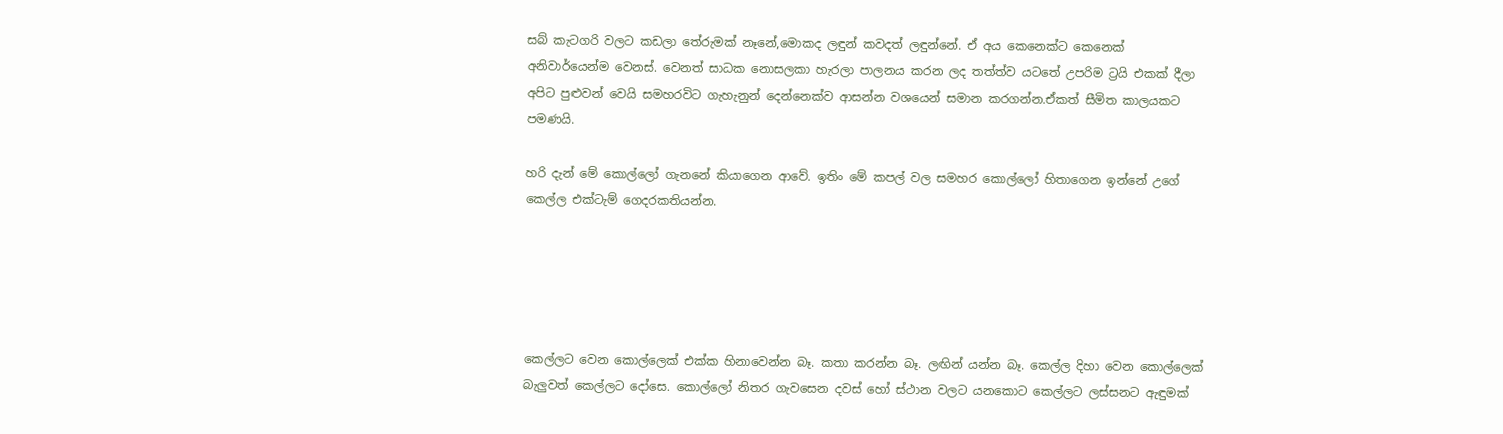සබ් කැටගරි වලට කඩලා තේරුමක් නෑනේ,මොකද ලඳුන් කවදත් ලඳුන්නේ. ඒ අය කෙනෙක්ට කෙනෙක් අනිවාර්යෙන්ම වෙනස්. වෙනත් සාධක නොසලකා හැරලා පාලනය කරන ලද තත්ත්ව යටතේ උපරිම ට්‍රයි එකක් දීලා අපිට පුළුවන් වෙයි සමහරවිට ගැහැනුන් දෙන්නෙක්ව ආසන්න වශයෙන් සමාන කරගන්න.ඒකත් සීමිත කාලයකට පමණයි.

හරි දැන් මේ කොල්ලෝ ගැනනේ කියාගෙන ආවේ. ඉතිං මේ කපල් වල සමහර කොල්ලෝ හිතාගෙන ඉන්නේ උගේ කෙල්ල එක්ටැම් ගෙදරකතියන්න.





කෙල්ලට වෙන කොල්ලෙක් එක්ක හිනාවෙන්න බෑ. කතා කරන්න බෑ. ලඟින් යන්න බෑ. කෙල්ල දිහා වෙන කොල්ලෙක් බැලුවත් කෙල්ලට දෝසෙ. කොල්ලෝ නිතර ගැවසෙන දවස් හෝ ස්ථාන වලට යනකොට කෙල්ලට ලස්සනට ඇඳුමක්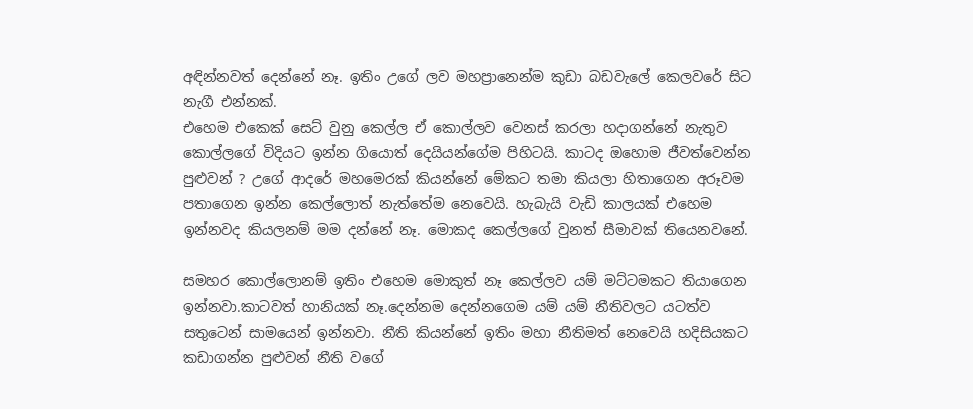අඳින්නවත් දෙන්නේ නෑ. ඉතිං උගේ ලව මහප්‍රානෙන්ම කුඩා බඩවැලේ කෙලවරේ සිට නැගී එන්නක්.
එහෙම එකෙක් සෙට් වුනු කෙල්ල ඒ කොල්ලව වෙනස් කරලා හදාගන්නේ නැතුව කොල්ලගේ විදියට ඉන්න ගියොත් දෙයියන්ගේම පිහිටයි. කාටද ඔහොම ජීවත්වෙන්න පුළුවන් ? උගේ ආදරේ මහමෙරක් කියන්නේ මේකට තමා කියලා හිතාගෙන අරූවම පතාගෙන ඉන්න කෙල්ලොත් නැත්තේම නෙවෙයි. හැබැයි වැඩි කාලයක් එහෙම ඉන්නවද කියලනම් මම දන්නේ නෑ. මොකද කෙල්ලගේ වුනත් සීමාවක් තියෙනවනේ.

සමහර කොල්ලොනම් ඉතිං එහෙම මොකුත් නෑ කෙල්ලව යම් මට්ටමකට තියාගෙන ඉන්නවා.කාටවත් හානියක් නෑ.දෙන්නම දෙන්නගෙම යම් යම් නීතිවලට යටත්ව සතුටෙන් සාමයෙන් ඉන්නවා. නීති කියන්නේ ඉතිං මහා නීතිමත් නෙවෙයි හදිසියකට කඩාගන්න පුළුවන් නීති වගේ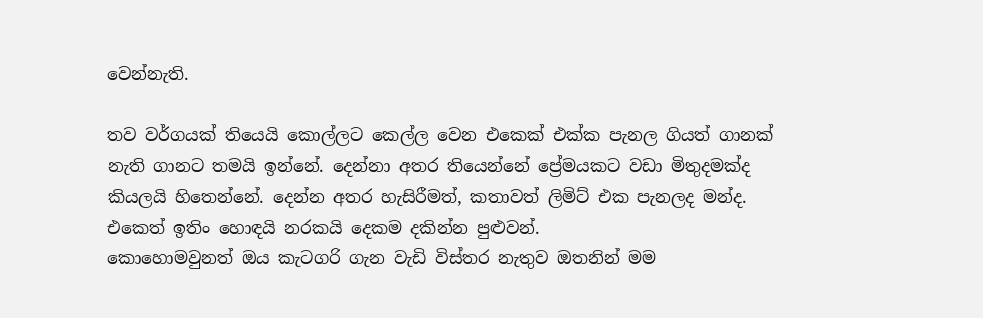වෙන්නැති.

තව වර්ගයක් තියෙයි කොල්ලට කෙල්ල වෙන එකෙක් එක්ක පැනල ගියත් ගානක් නැති ගානට තමයි ඉන්නේ. දෙන්නා අතර තියෙන්නේ ප්‍රේමයකට වඩා මිතුදමක්ද කියලයි හිතෙන්නේ. දෙන්න අතර හැසිරීමත්, කතාවත් ලිමිට් එක පැනලද මන්ද. එකෙත් ඉතිං හොඳයි නරකයි දෙකම දකින්න පුළුවන්.
කොහොමවුනත් ඔය කැටගරි ගැන වැඩි විස්තර නැතුව ඔතනින් මම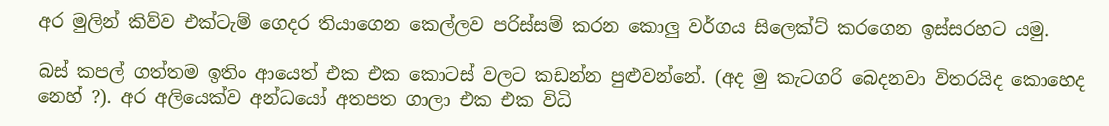අර මුලින් කිව්ව එක්ටැම් ගෙදර තියාගෙන කෙල්ලව පරිස්සම් කරන කොලු වර්ගය සිලෙක්ට් කරගෙන ඉස්සරහට යමු.

බස් කපල් ගත්තම ඉතිං ආයෙත් එක එක කොටස් වලට කඩන්න පුළුවන්නේ. (අද මු කැටගරි බෙදනවා විතරයිද කොහෙද නෙහ් ?). අර අලියෙක්ව අන්ධයෝ අතපත ගාලා එක එක විධි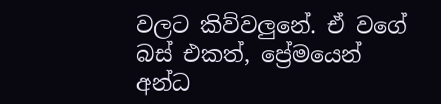වලට කිව්වලුනේ. ඒ වගේ බස් එකත්, ප්‍රේමයෙන් අන්ධ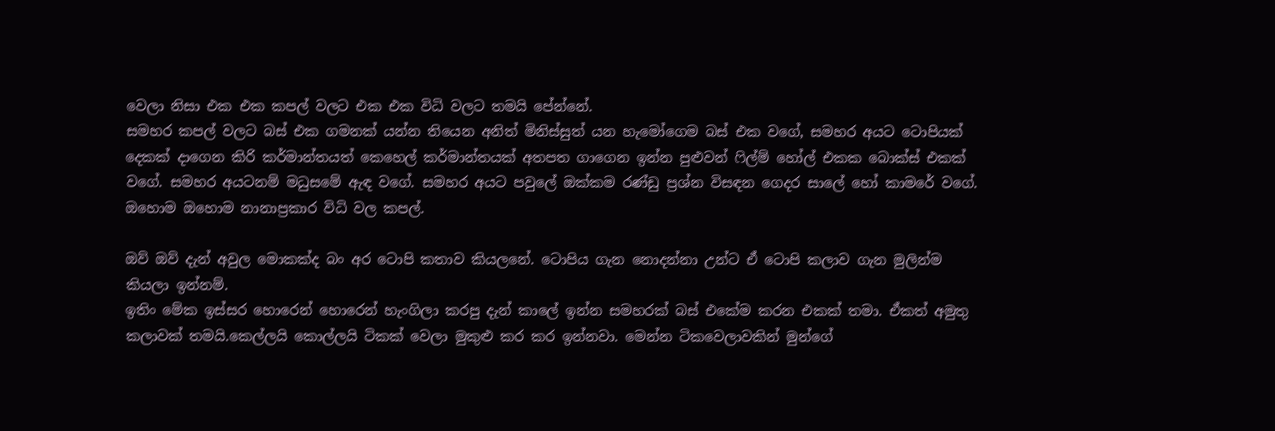වෙලා නිසා එක එක කපල් වලට එක එක විධි වලට තමයි පේන්නේ.
සමහර කපල් වලට බස් එක ගමනක් යන්න තියෙන අනිත් මිනිස්සුත් යන හැමෝගෙම බස් එක වගේ, සමහර අයට ටොපියක් දෙකක් දාගෙන කිරි කර්මාන්තයත් කෙහෙල් කර්මාන්තයක් අතපත ගාගෙන ඉන්න පුළුවන් ෆිල්ම් හෝල් එකක බොක්ස් එකක් වගේ. සමහර අයටනම් මධුසමේ ඇඳ වගේ. සමහර අයට පවුලේ ඔක්කම රණ්ඩු ප්‍රශ්න විසඳන ගෙදර සාලේ හෝ කාමරේ වගේ. ඔහොම ඔහොම නානාප්‍රකාර විධි වල කපල්.

ඔව් ඔව් දැන් අවුල මොකක්ද බං අර ටොපි කතාව කියලනේ. ටොපිය ගැන නොදන්නා උන්ට ඒ ටොපි කලාව ගැන මුලින්ම කියලා ඉන්නම්.
ඉතිං මේක ඉස්සර හොරෙන් හොරෙන් හැංගිලා කරපු දැන් කාලේ ඉන්න සමහරක් බස් එකේම කරන එකක් තමා. ඒකත් අමුතු කලාවක් තමයි.කෙල්ලයි කොල්ලයි ටිකක් වෙලා මුකුළු කර කර ඉන්නවා. මෙන්න ටිකවෙලාවකින් මුන්ගේ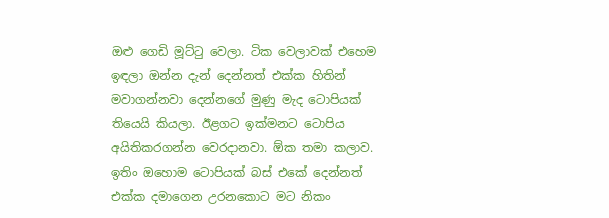ඔළු ගෙඩි මූට්ටු වෙලා. ටික වෙලාවක් එහෙම ඉඳලා ඔන්න දැන් දෙන්නත් එක්ක හිතින් මවාගන්නවා දෙන්නගේ මුණු මැද ටොපියක් තියෙයි කියලා. ඊළගට ඉක්මනට ටොපිය අයිතිකරගන්න වෙරදානවා. ඕක තමා කලාව. ඉතිං ඔහොම ටොපියක් බස් එකේ දෙන්නත් එක්ක දමාගෙන උරනකොට මට නිකං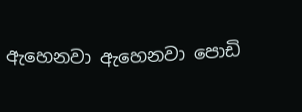ඇහෙනවා ඇහෙනවා පොඩි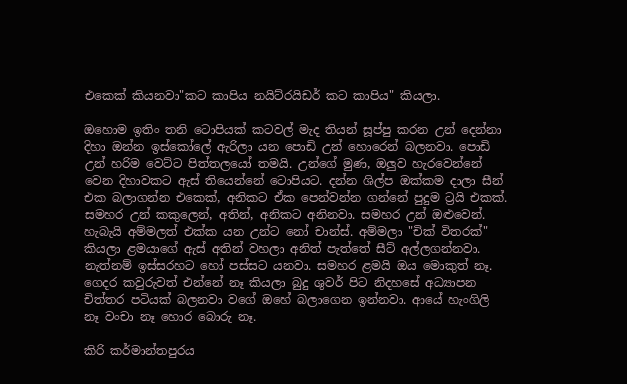එකෙක් කියනවා"කට කාපිය නයිට්රයිඩර් කට කාපිය" කියලා.

ඔහොම ඉතිං තනි ටොපියක් කටවල් මැද තියන් සූප්පු කරන උන් දෙන්නා දිහා ඔන්න ඉස්කෝලේ ඇරිලා යන පොඩි උන් හොරෙන් බලනවා. පොඩි උන් හරිම වෙට්ට පිත්තලයෝ තමයි. උන්ගේ මුණ, ඔලුව හැරවෙන්නේ වෙන දිහාවකට ඇස් තියෙන්නේ ටොපියට. දන්න ශිල්ප ඔක්කම දාලා සීන් එක බලාගන්න එකෙක්, අනිකට ඒක පෙන්වන්න ගන්නේ පුදුම ට්‍රයි එකක්. සමහර උන් කකුලෙන්, අතින්, අනිකට අනිනවා. සමහර උන් ඔළුවෙන්. හැබැයි අම්මලත් එක්ක යන උන්ට නෝ චාන්ස්. අම්මලා "චික් විතරක්" කියලා ළමයාගේ ඇස් අතින් වහලා අනිත් පැත්තේ සීට් අල්ලගන්නවා. නැත්නම් ඉස්සරහට හෝ පස්සට යනවා. සමහර ළමයි ඔය මොකුත් නෑ. ගෙදර කවුරුවත් එන්නේ නෑ කියලා බුදු ශුවර් පිට නිදහසේ අධ්‍යාපන චිත්තර පටියක් බලනවා වගේ ඔහේ බලාගෙන ඉන්නවා. ආයේ හැංගිලි නෑ වංචා නෑ හොර බොරු නෑ.

කිරි කර්මාන්තපුරය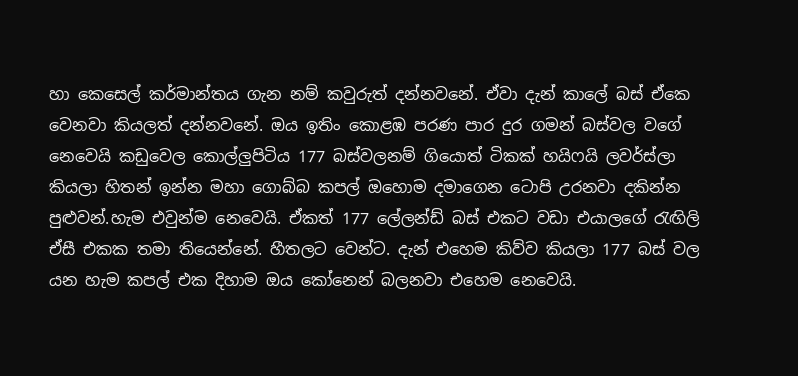හා කෙසෙල් කර්මාන්තය ගැන නම් කවුරුත් දන්නවනේ. ඒවා දැන් කාලේ බස් ඒකෙ වෙනවා කියලත් දන්නවනේ. ඔය ඉතිං කොළඹ පරණ පාර දුර ගමන් බස්වල වගේ නෙවෙයි කඩුවෙල කොල්ලුපිටිය 177 බස්වලනම් ගියොත් ටිකක් හයිෆයි ලවර්ස්ලා කියලා හිතන් ඉන්න මහා ගොබ්බ කපල් ඔහොම දමාගෙන ටොපි උරනවා දකින්න පුළුවන්.හැම එවුන්ම නෙවෙයි. ඒකත් 177 ලේලන්ඩ් බස් එකට වඩා එයාලගේ රැඟිලි ඒසී එකක තමා තියෙන්නේ. හීතලට වෙන්ට. දැන් එහෙම කිව්ව කියලා 177 බස් වල යන හැම කපල් එක දිහාම ඔය කෝනෙන් බලනවා එහෙම නෙවෙයි.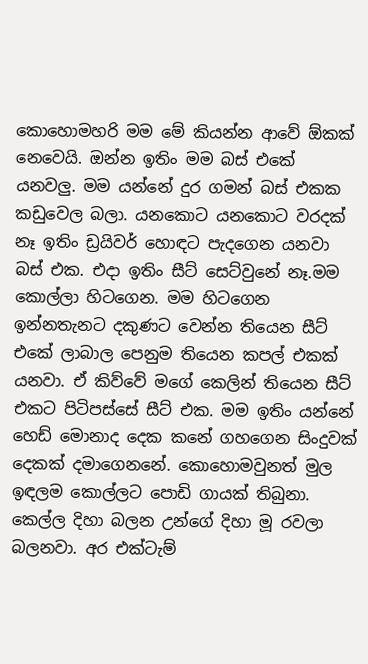කොහොමහරි මම මේ කියන්න ආවේ ඕකක් නෙවෙයි. ඔන්න ඉතිං මම බස් එකේ යනවලු. මම යන්නේ දුර ගමන් බස් එකක කඩුවෙල බලා. යනකොට යනකොට වරදක් නෑ ඉතිං ඩ්‍රයිවර් හොඳට පැදගෙන යනවා බස් එක. එදා ඉතිං සීට් සෙට්වුනේ නෑ.මම කොල්ලා හිටගෙන. මම හිටගෙන ඉන්නතැනට දකුණට වෙන්න තියෙන සීට් එකේ ලාබාල පෙනුම තියෙන කපල් එකක් යනවා. ඒ කිව්වේ මගේ කෙලින් තියෙන සීට් එකට පිටිපස්සේ සීට් එක. මම ඉතිං යන්නේ හෙඩ් මොනාද දෙක කනේ ගහගෙන සිංදුවක් දෙකක් දමාගෙනනේ. කොහොමවුනත් මුල ඉඳලම කොල්ලට පොඩි ගායක් තිබුනා. කෙල්ල දිහා බලන උන්ගේ දිහා මූ රවලා බලනවා. අර එක්ටැම්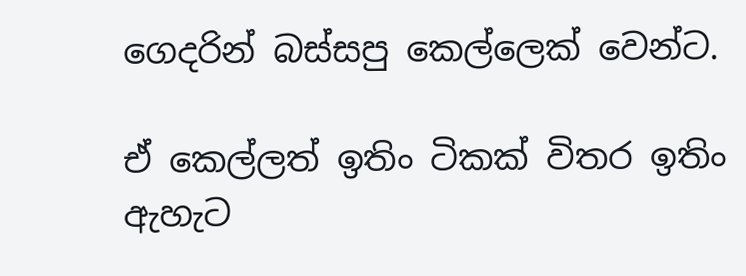ගෙදරින් බස්සපු කෙල්ලෙක් වෙන්ට.

ඒ කෙල්ලත් ඉතිං ටිකක් විතර ඉතිං ඇහැට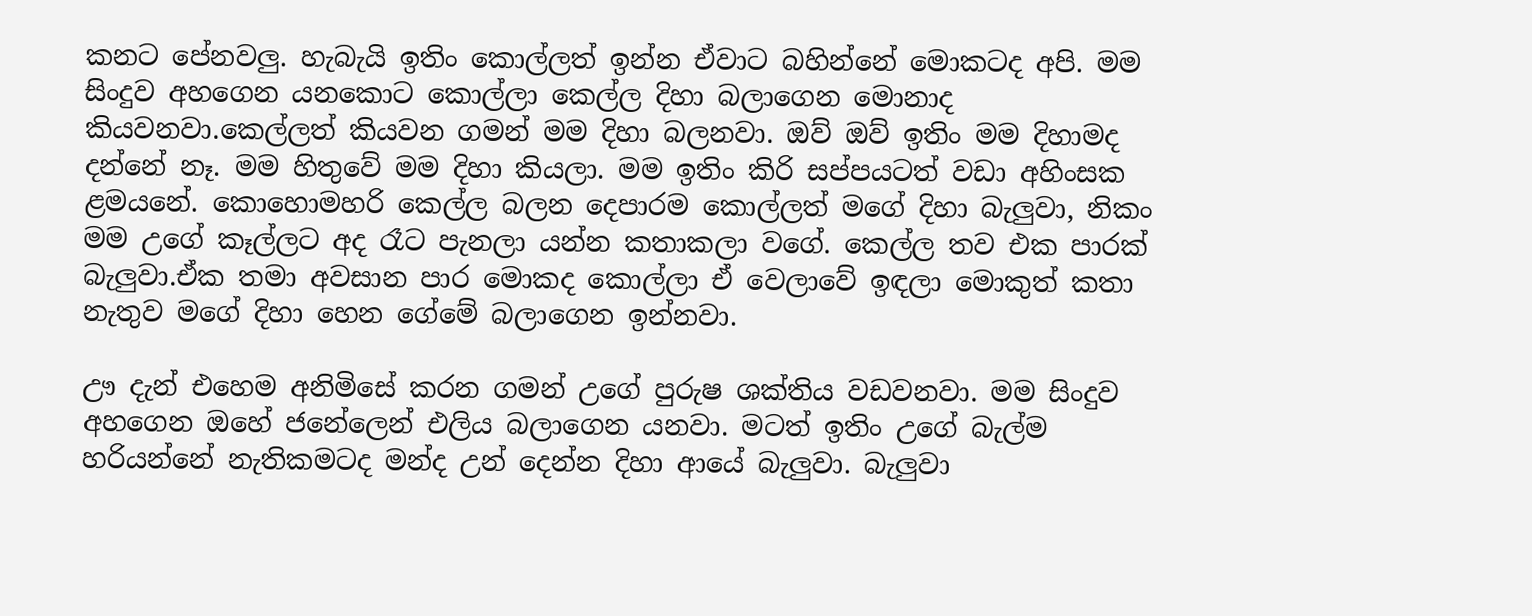කනට පේනවලු. හැබැයි ඉතිං කොල්ලත් ඉන්න ඒවාට බහින්නේ මොකටද අපි. මම සිංදුව අහගෙන යනකොට කොල්ලා කෙල්ල දිහා බලාගෙන මොනාද කියවනවා.කෙල්ලත් කියවන ගමන් මම දිහා බලනවා. ඔව් ඔව් ඉතිං මම දිහාමද දන්නේ නෑ. මම හිතුවේ මම දිහා කියලා. මම ඉතිං කිරි සප්පයටත් වඩා අහිංසක ළමයනේ. කොහොමහරි කෙල්ල බලන දෙපාරම කොල්ලත් මගේ දිහා බැලුවා, නිකං මම උගේ කෑල්ලට අද රෑට පැනලා යන්න කතාකලා වගේ. කෙල්ල තව එක පාරක් බැලුවා.ඒක තමා අවසාන පාර මොකද කොල්ලා ඒ වෙලාවේ ඉඳලා මොකුත් කතා නැතුව මගේ දිහා හෙන ගේමේ බලාගෙන ඉන්නවා.

ඌ දැන් එහෙම අනිමිසේ කරන ගමන් උගේ පුරුෂ ශක්තිය වඩවනවා. මම සිංදුව අහගෙන ඔහේ ජනේලෙන් එලිය බලාගෙන යනවා. මටත් ඉතිං උගේ බැල්ම හරියන්නේ නැතිකමටද මන්ද උන් දෙන්න දිහා ආයේ බැලුවා. බැලුවා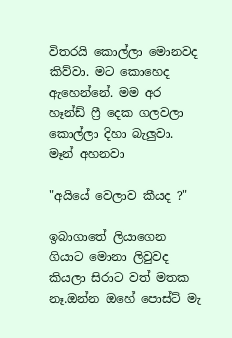විතරයි කොල්ලා මොනවද කිව්වා. මට කොහෙද ඇහෙන්නේ. මම අර හෑන්ඩ් ෆ්‍රී දෙක ගලවලා කොල්ලා දිහා බැලුවා.
මෑන් අහනවා

"අයියේ වෙලාව කීයද ?"

ඉබාගාතේ ලියාගෙන ගියාට මොනා ලිවුවද කියලා සිරාට වත් මතක නෑ.ඔන්න ඔහේ පොස්ට් මැ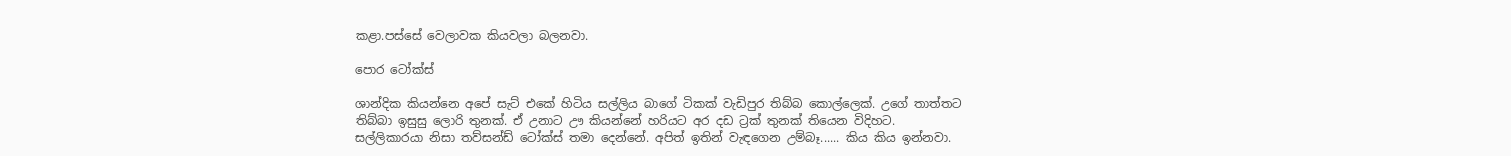කළා.පස්සේ වෙලාවක කියවලා බලනවා.

පොර ටෝක්ස්

ශාන්දික කියන්නෙ අපේ සැට් එකේ හිටිය සල්ලිය බාගේ ටිකක් වැඩිපුර තිබ්බ කොල්ලෙක්. උගේ තාත්තට තිබ්බා ඉසුසු ලොරි තුනක්. ඒ උනාට ඌ කියන්නේ හරියට අර දඩ ට්‍රක් තුනක් තියෙන විදිහට. සල්ලිකාරයා නිසා තව්සන්ඩ් ටෝක්ස් තමා දෙන්නේ. අපිත් ඉතින් වැඳගෙන උම්බෑ...... කිය කිය ඉන්නවා.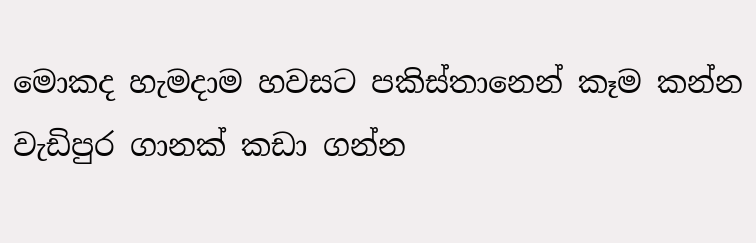මොකද හැමදාම හවසට පකිස්තානෙන් කෑම කන්න වැඩිපුර ගානක් කඩා ගන්න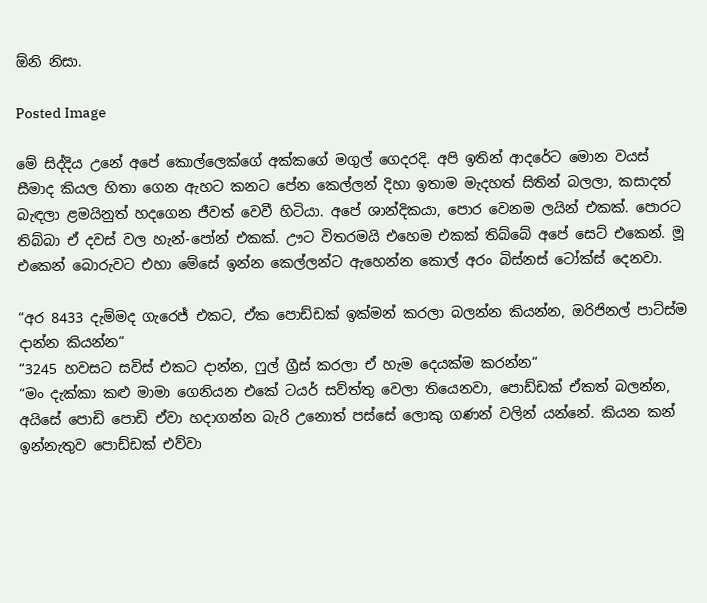ඕනි නිසා.

Posted Image

මේ සිද්දිය උනේ අපේ කොල්ලෙක්ගේ අක්කගේ මගුල් ගෙදරදි. අපි ඉතින් ආදරේට මොන වයස් සීමාද කියල හිතා ගෙන ඇහට කනට පේන කෙල්ලන් දිහා ඉතාම මැදහත් සිතින් බලලා, කසාදත් බැඳලා ළමයිනුත් හදගෙන ජීවත් වෙවී හිටියා. අපේ ශාන්දිකයා, පොර වෙනම ලයින් එකක්. පොරට තිබ්බා ඒ දවස් වල හැන්-පෝන් එකක්. ඌට විතරමයි එහෙම එකක් තිබ්බේ අපේ සෙට් එකෙන්. මූ එකෙන් බොරුවට එහා මේසේ ඉන්න කෙල්ලන්ට ඇහෙන්න කොල් අරං බිස්නස් ටෝක්ස් දෙනවා.

“අර 8433 දැම්මද ගැරෙජ් එකට, ඒක පොඩ්ඩක් ඉක්මන් කරලා බලන්න කියන්න, ඔරිජිනල් පාට්ස්ම දාන්න කියන්න“
“3245 හවසට සවිස් එකට දාන්න, ෆුල් ග්‍රීස් කරලා ඒ හැම දෙයක්ම කරන්න“
“මං දැක්කා කළු මාමා ගෙනියන එකේ ටයර් සව්ත්තු වෙලා තියෙනවා, පොඩ්ඩක් ඒකත් බලන්න, අයිසේ පොඩි පොඩි ඒවා හදාගන්න බැරි උනොත් පස්සේ ලොකු ගණන් වලින් යන්නේ. කියන කන් ඉන්නැතුව පොඩ්ඩක් එව්වා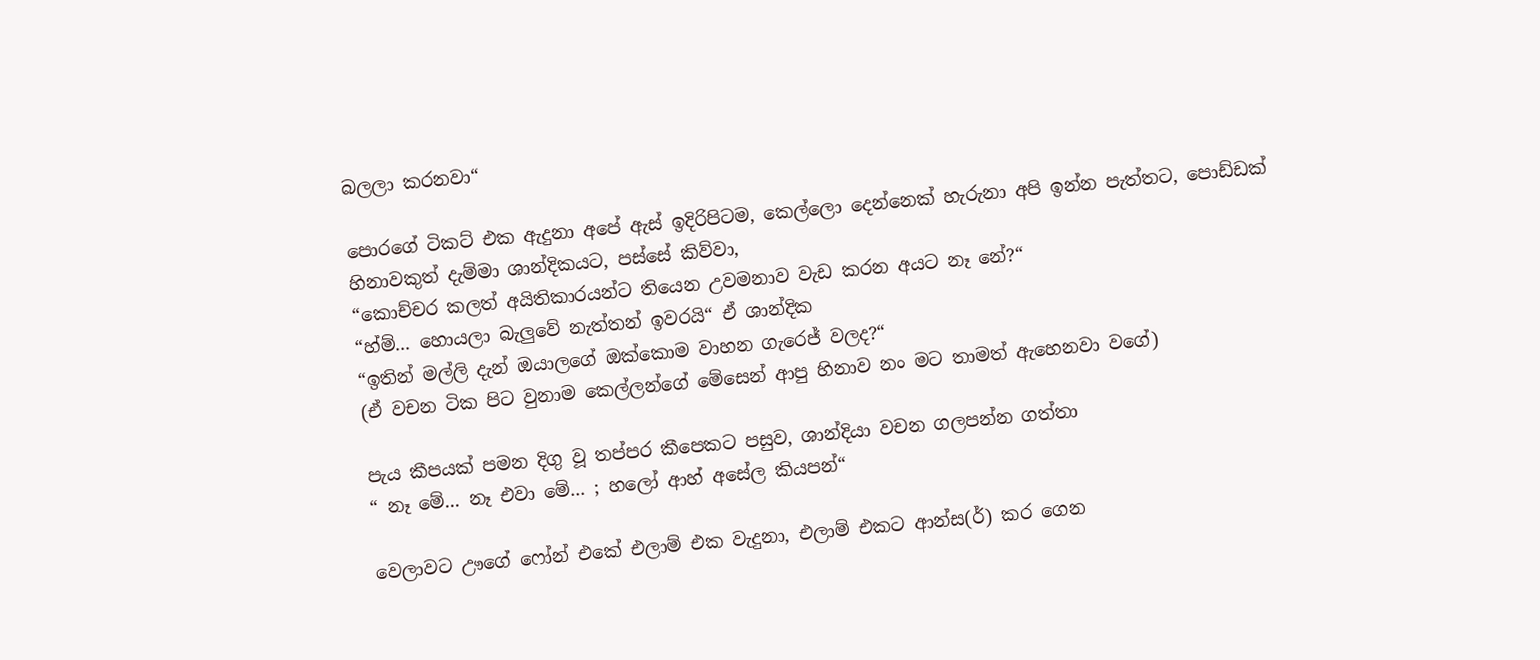බලලා කරනවා“

පොරගේ ටිකට් එක ඇදුනා අපේ ඇස් ඉදිරිපිටම, කෙල්ලො දෙන්නෙක් හැරුනා අපි ඉන්න පැත්තට, පොඩ්ඩක් හිනාවකුත් දැම්මා ශාන්දිකයට, පස්සේ කිව්වා,
“කොච්චර කලත් අයිතිකාරයන්ට තියෙන උවමනාව වැඩ කරන අයට නෑ නේ?“
“හ්ම්... හොයලා බැලුවේ නැත්තන් ඉවරයි“ ඒ ශාන්දික
“ඉතින් මල්ලි දැන් ඔයාලගේ ඔක්කොම වාහන ගැරෙජ් වලද?“
(ඒ වචන ටික පිට වුනාම කෙල්ලන්ගේ මේසෙන් ආපු හිනාව නං මට තාමත් ඇහෙනවා වගේ)

පැය කීපයක් පමන දිගු වූ තප්පර කීපෙකට පසුව, ශාන්දියා වචන ගලපන්න ගත්තා
“ නෑ මේ... නෑ එවා මේ... ; හලෝ ආහ් අසේල කියපන්“

වෙලාවට ඌගේ ෆෝන් එකේ එලාම් එක වැදුනා, එලාම් එකට ආන්ස(ර්) කර ගෙන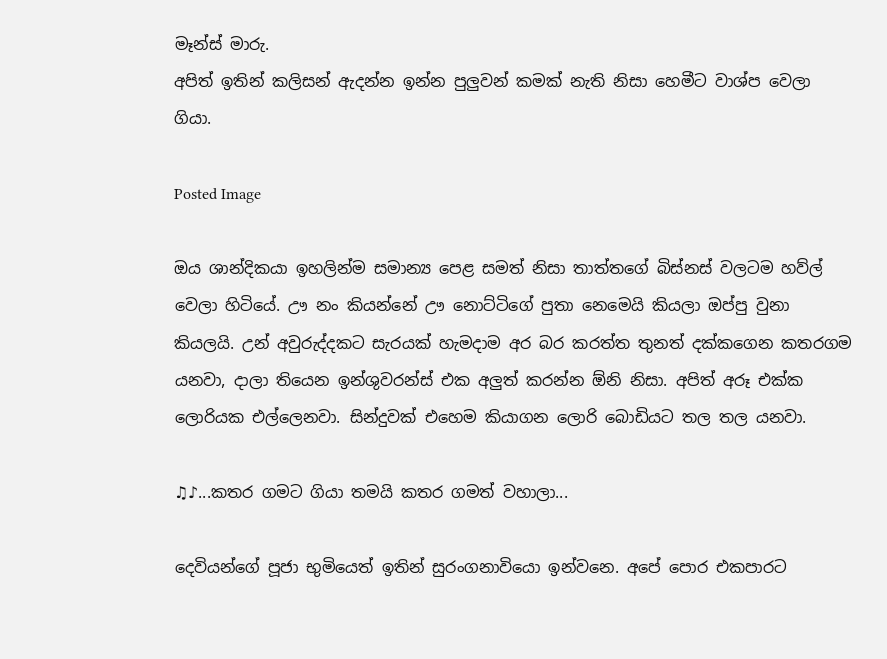මෑන්ස් මාරු.
අපිත් ඉතින් කලිසන් ඇදන්න ඉන්න පුලුවන් කමක් නැති නිසා හෙමීට වාශ්ප වෙලා ගියා.

Posted Image

ඔය ශාන්දිකයා ඉහලින්ම සමාන්‍ය පෙළ සමත් නිසා තාත්තගේ බිස්නස් වලටම හව්ල් වෙලා හිටියේ. ඌ නං කියන්නේ ඌ නොට්ටිගේ පුතා නෙමෙයි කියලා ඔප්පු වුනා කියලයි. උන් අවුරුද්දකට සැරයක් හැමදාම අර බර කරත්ත තුනත් දක්කගෙන කතරගම යනවා, දාලා තියෙන ඉන්ශුවරන්ස් එක අලුත් කරන්න ඕනි නිසා. අපිත් අරූ එක්ක ලොරියක එල්ලෙනවා. සින්දුවක් එහෙම කියාගන ලොරි බොඩියට තල තල යනවා.

♫♪...කතර ගමට ගියා තමයි කතර ගමත් වහාලා...

දෙවියන්ගේ පූජා භුමි‍යෙත් ඉතින් සුරංගනාවියො ඉන්වනෙ. අපේ පොර එකපාරට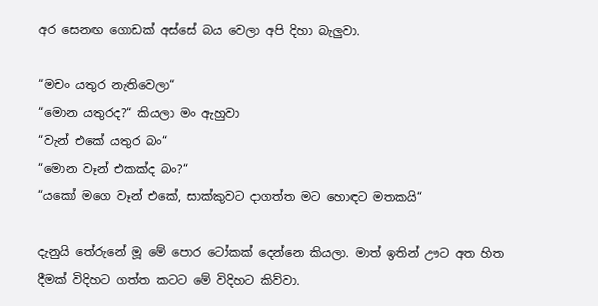අර සෙනඟ ගොඩක් අස්සේ බය වෙලා අපි දිහා බැලුවා.

“මචං යතුර නැතිවෙලා“
“මොන යතුරද?“ කියලා මං ඇහුවා
“වැන් එකේ යතුර බං“
“මොන වෑන් එකක්ද බං?“
“යකෝ මගෙ වෑන් එකේ, සාක්කුවට දාගත්ත මට හොඳට මතකයි“

දැනුයි තේරුනේ මූ මේ පොර ටෝකක් දෙන්නෙ කියලා. මාත් ඉතින් ඌට අත හිත දීමක් විදිහට ගත්ත කටට මේ විදිහට කිව්වා.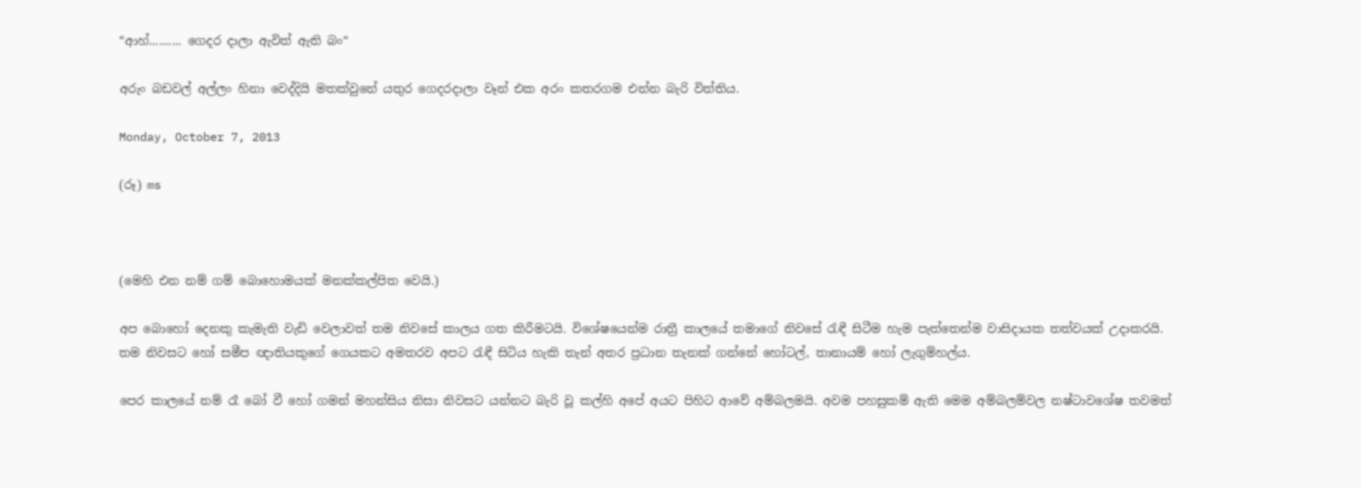“ආහ්.......... ගෙදර දාලා ඇවිත් ඇති බං“

අරුං බඩවල් අල්ලං හිනා වෙද්දියි මතක්වුනේ යතුර ගෙදරදාලා වෑන් එක අරං කතරගම එන්න බැරි විත්තිය.

Monday, October 7, 2013

(රූ) ms



(මෙහි එන නම් ගම් බොහොමයක් මනක්කල්පිත වෙයි.)

අප බොහෝ දෙනකු කැමැති වැඩි වෙලාවත් තම නිවසේ කාලය ගත කිරීමටයි. විශේෂයෙන්ම රාත්‍රී කාලයේ තමාගේ නිවසේ රැඳී සිටීම හැම පැත්තෙන්ම වාසිදායක තත්වයක්‌ උදාකරයි. තම නිවසට හෝ සමීප ඥාතියකුගේ ගෙයකට අමතරව අපට රැඳී සිටිය හැකි තැන් අතර ප්‍රධාන තැනක්‌ ගන්නේ හෝටල්, තානායම් හෝ ලැගුම්හල්ය.

පෙර කාලයේ නම් රෑ බෝ වී හෝ ගමන් මහන්සිය නිසා නිවසට යන්නට බැරි වූ කල්හි අපේ අයට පිහිට ආවේ අම්බලමයි. අවම පහසුකම් ඇති මෙම අම්බලම්වල නෂ්ටාවශේෂ තවමත්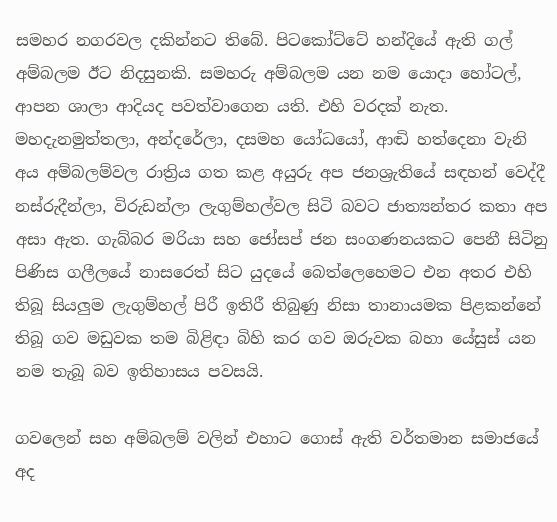සමහර නගරවල දකින්නට තිබේ. පිටකෝට්‌ටේ හන්දියේ ඇති ගල් අම්බලම ඊට නිදසුනකි. සමහරු අම්බලම යන නම යොදා හෝටල්, ආපන ශාලා ආදියද පවත්වාගෙන යති. එහි වරදක්‌ නැත. මහදැනමුත්තලා, අන්දරේලා, දසමහ යෝධයෝ, ආඬි හත්දෙනා වැනි අය අම්බලම්වල රාත්‍රිය ගත කළ අයුරු අප ජනශ්‍රැතියේ සඳහන් වෙද්දී නස්‌රුදීන්ලා, විරුඩන්ලා ලැගුම්හල්වල සිටි බවට ජාත්‍යන්තර කතා අප අසා ඇත. ගැබ්බර මරියා සහ ජෝසප් ජන සංගණනයකට පෙනී සිටිනු පිණිස ගලීලයේ නාසරෙත් සිට යුදයේ බෙත්ලෙහෙමට එන අතර එහි තිබූ සියලුම ලැගුම්හල් පිරී ඉතිරී තිබුණු නිසා තානායමක පිළකන්නේ තිබූ ගව මඩුවක තම බිළිඳා බිහි කර ගව ඔරුවක බහා යේසුස්‌ යන නම තැබූ බව ඉතිහාසය පවසයි.

ගවලෙන් සහ අම්බලම් වලින් එහාට ගොස්‌ ඇති වර්තමාන සමාජයේ අද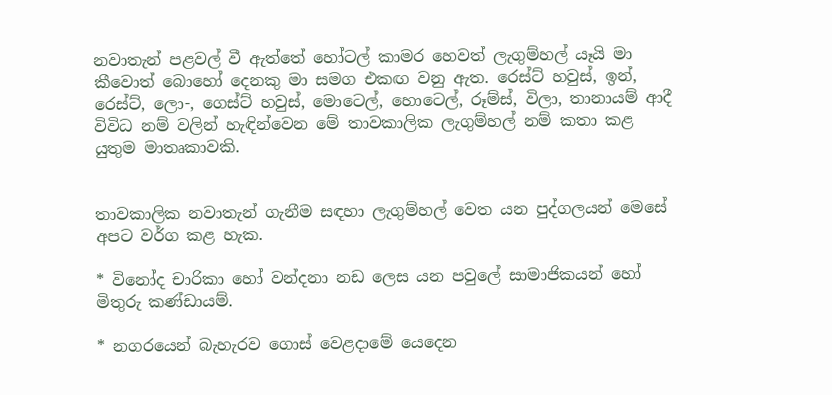නවාතැන් පළවල් වී ඇත්තේ හෝටල් කාමර හෙවත් ලැගුම්හල් යෑයි මා කීවොත් බොහෝ දෙනකු මා සමග එකඟ වනු ඇත. රෙස්‌ට්‌ හවුස්‌, ඉන්, රෙස්‌ට්‌, ලො-, ගෙස්‌ට්‌ හවුස්‌, මොටෙල්, හොටෙල්, රූම්ස්‌, විලා, තානායම් ආදී විවිධ නම් වලින් හැඳින්වෙන මේ තාවකාලික ලැගුම්හල් නම් කතා කළ යුතුම මාතෘකාවකි.


තාවකාලික නවාතැන් ගැනීම සඳහා ලැගුම්හල් වෙත යන පුද්ගලයන් මෙසේ අපට වර්ග කළ හැක.

* විනෝද චාරිකා හෝ වන්දනා නඩ ලෙස යන පවුලේ සාමාජිකයන් හෝ මිතුරු කණ්‌ඩායම්.

* නගරයෙන් බැහැරව ගොස්‌ වෙළදාමේ යෙදෙන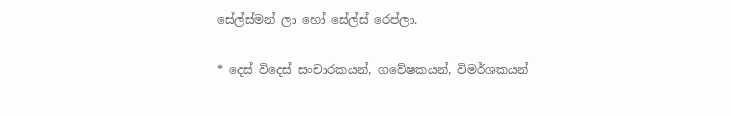සේල්ස්‌මන් ලා හෝ සේල්ස්‌ රෙප්ලා.

* දෙස්‌ විදෙස්‌ සංචාරකයන්, ගවේෂකයන්, විමර්ශකයන්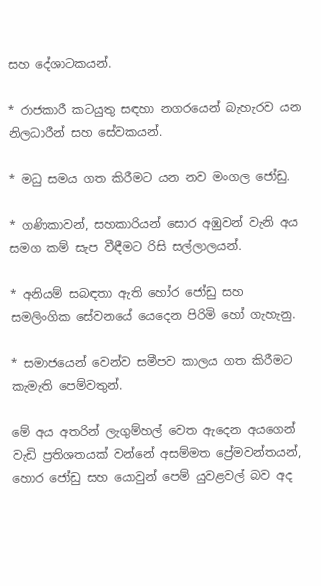සහ දේශාටකයන්.

* රාජකාරී කටයුතු සඳහා නගරයෙන් බැහැරව යන නිලධාරීන් සහ සේවකයන්.

* මධු සමය ගත කිරීමට යන නව මංගල ජෝඩු.

* ගණිකාවන්, සහකාරියන් සොර අඹුවන් වැනි අය සමග කම් සැප වීඳීමට රිසි සල්ලාලයන්.

* අනියම් සබඳතා ඇති හෝර ජෝඩු සහ සමලිංගික සේවනයේ යෙදෙන පිරිමි හෝ ගැහැනු.

* සමාජයෙන් වෙන්ව සමීපව කාලය ගත කිරීමට කැමැති පෙම්වතුන්.

මේ අය අතරින් ලැගුම්හල් වෙත ඇදෙන අයගෙන් වැඩි ප්‍රතිශතයක්‌ වන්නේ අසම්මත ප්‍රේමවන්තයන්, හොර ජෝඩු සහ යොවුන් පෙම් යුවළවල් බව අද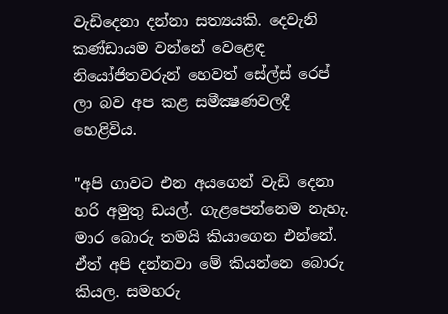වැඩිදෙනා දන්නා සත්‍යයකි. දෙවැනි කණ්‌ඩායම වන්නේ වෙළෙඳ නියෝජිතවරුන් හෙවත් සේල්ස්‌ රෙප් ලා බව අප කළ සමීක්‍ෂණවලදී හෙළිවිය.

"අපි ගාවට එන අයගෙන් වැඩි දෙනා හරි අමුතු ඩයල්. ගැළපෙන්නෙම නැහැ. මාර බොරු තමයි කියාගෙන එන්නේ. ඒත් අපි දන්නවා මේ කියන්නෙ බොරු කියල. සමහරු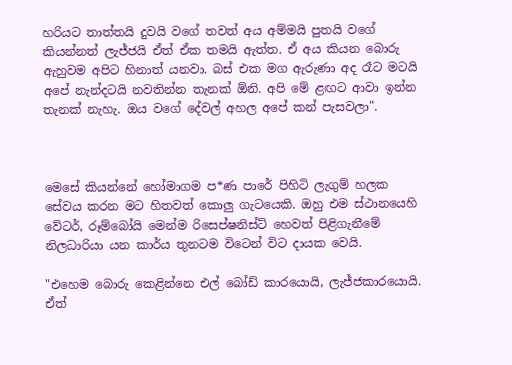හරියට තාත්තයි දුවයි වගේ තවත් අය අම්මයි පුතයි වගේ කියන්නත් ලැජ්ජයි ඒත් ඒක තමයි ඇත්ත. ඒ අය කියන බොරු ඇහුවම අපිට හිනාත් යනවා. බස්‌ එක මග ඇරුණා අද රෑට මටයි අපේ නැන්දටයි නවතින්න තැනක්‌ ඕනි. අපි මේ ළඟට ආවා ඉන්න තැනක්‌ නැහැ. ඔය වගේ දේවල් අහල අපේ කන් පැසවලා".



මෙසේ කියන්නේ හෝමාගම ප*ණ පාරේ පිහිටි ලැගුම් හලක සේවය කරන මට හිතවත් කොලු ගැටයෙකි. ඔහු එම ස්‌ථානයෙහි වේටර්, රූම්බෝයි මෙන්ම රිසෙප්ෂනිස්‌ට්‌ හෙවත් පිළිගැනීමේ නිලධාරියා යන කාර්ය තුනටම විටෙන් විට දායක වෙයි.

"එහෙම බොරු කෙළින්නෙ එල් බෝඩ් කාරයොයි, ලැජ්ජකාරයොයි. ඒත්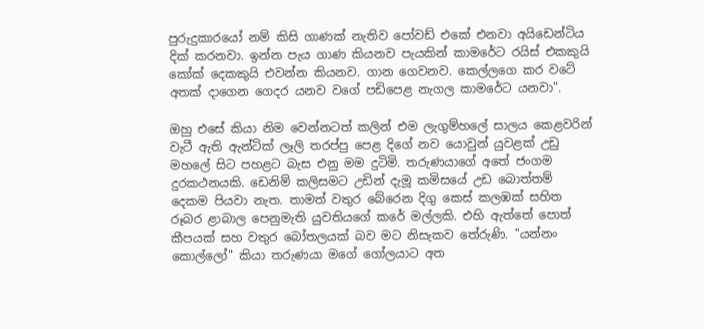පුරුදුකාරයෝ නම් කිසි ගාණක්‌ නැතිව පෝවඩ් එකේ එනවා අයිඩෙන්ටිය දික්‌ කරනවා. ඉන්න පැය ගාණ කියනව පැයකින් කාමරේට රයිස්‌ එකකුයි කෝක්‌ දෙකකුයි එවන්න කියනව. ගාන ගෙවනව. කෙල්ලගෙ කර වටේ අතක්‌ දාගෙන ගෙදර යනව වගේ පඩිපෙළ නැගල කාමරේට යනවා".

ඔහු එසේ කියා නිම වෙන්නටත් කලින් එම ලැගුම්හලේ සාලය කෙළවරින් වැටී ඇති ඇන්ටික්‌ ලෑලි තරප්පු පෙළ දිගේ නව යොවුන් යුවළක්‌ උඩු මහලේ සිට පහළට බැස එනු මම දුටිමි. තරුණයාගේ අතේ ජංගම දුරකථනයකි. ඩෙනිම් කලිසමට උඩින් දැමූ කමිසයේ උඩ බොත්තම් දෙකම පියවා නැත. තාමත් වතුර බේරෙන දිගු කෙස්‌ කලඹක්‌ සහිත රූබර ළාබාල පෙනුමැති යුවතියගේ කරේ මල්ලකි. එහි ඇත්තේ පොත් කීපයක්‌ සහ වතුර බෝතලයක්‌ බව මට නිසැකව තේරුණි. "යන්නං කොල්ලෝ" කියා තරුණයා මගේ ගෝලයාට අත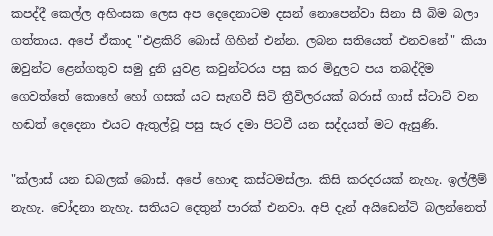කපද්දී කෙල්ල අහිංසක ලෙස අප දෙදෙනාටම දසන් නොපෙන්වා සිනා සී බිම බලා ගත්තාය. අපේ ඒකාද "එළකිරි බොස්‌ ගිහින් එන්න. ලබන සතියෙත් එනවනේ" කියා ඔවුන්ට ළෙන්ගතුව සමු දුනි යුවළ කවුන්ටරය පසු කර මිදුලට පය තබද්දිම ගෙවත්තේ කොහේ හෝ ගසක්‌ යට සැඟවී සිටි ත්‍රීවිලරයක්‌ බරාස්‌ ගාස්‌ ස්‌ටාට්‌ වන හඬත් දෙදෙනා එයට ඇතුල්වූ පසු සැර දමා පිටවී යන සද්දයත් මට ඇසුණි.

"ක්‌ලාස්‌ යන ඩබලක්‌ බොස්‌. අපේ හොඳ කස්‌ටමස්‌ලා. කිසි කරදරයක්‌ නැහැ. ඉල්ලීම් නැහැ. චෝදනා නැහැ. සතියට දෙතුන් පාරක්‌ එනවා. අපි දැන් අයිඩෙන්ටි බලන්නෙත්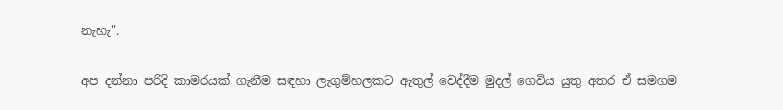නැහැ".

අප දන්නා පරිදි කාමරයක්‌ ගැනීම සඳහා ලැගුම්හලකට ඇතුල් වෙද්දීම මුදල් ගෙවිය යුතු අතර ඒ සමගම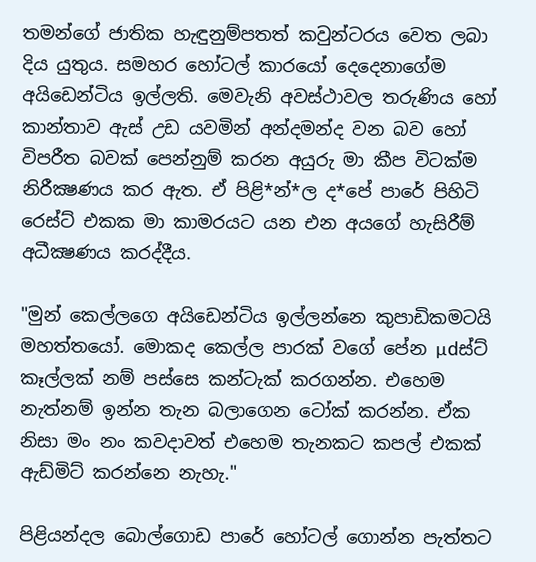තමන්ගේ ජාතික හැඳුනුම්පතත් කවුන්ටරය වෙත ලබා දිය යුතුය. සමහර හෝටල් කාරයෝ දෙදෙනාගේම අයිඩෙන්ටිය ඉල්ලති. මෙවැනි අවස්‌ථාවල තරුණිය හෝ කාන්තාව ඇස්‌ උඩ යවමින් අන්දමන්ද වන බව හෝ විපරීත බවක්‌ පෙන්නුම් කරන අයුරු මා කීප විටක්‌ම නිරීක්‍ෂණය කර ඇත. ඒ පිළි*න්*ල ද*පේ පාරේ පිහිටි රෙස්‌ට්‌ එකක මා කාමරයට යන එන අයගේ හැසිරීම් අධීක්‍ෂණය කරද්දීය.

"මුන් කෙල්ලගෙ අයිඩෙන්ටිය ඉල්ලන්නෙ කුපාඩිකමටයි මහත්තයෝ. මොකද කෙල්ල පාරක්‌ වගේ පේන µdස්‌ට්‌ කෑල්ලක්‌ නම් පස්‌සෙ කන්ටැක්‌ කරගන්න. එහෙම නැත්නම් ඉන්න තැන බලාගෙන ටෝක්‌ කරන්න. ඒක නිසා මං නං කවදාවත් එහෙම තැනකට කපල් එකක්‌ ඇඩ්මිට්‌ කරන්නෙ නැහැ."

පිළියන්දල බොල්ගොඩ පාරේ හෝටල් ගොන්න පැත්තට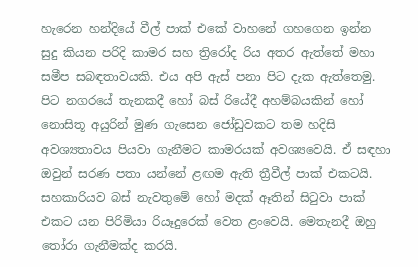හැරෙන හන්දියේ වීල් පාක්‌ එකේ වාහනේ ගහගෙන ඉන්න සුදු කියන පරිදි කාමර සහ ත්‍රිරෝද රිය අතර ඇත්තේ මහා සමීප සබඳතාවයකි. එය අපි ඇස්‌ පනා පිට දැක ඇත්තෙමු. පිට නගරයේ තැනකදී හෝ බස්‌ රියේදී අහම්බයකින් හෝ නොසිතූ අයුරින් මුණ ගැසෙන ජෝඩුවකට තම හදිසි අවශ්‍යතාවය පියවා ගැනීමට කාමරයක්‌ අවශ්‍යවෙයි. ඒ සඳහා ඔවුන් සරණ පතා යන්නේ ළඟම ඇති ත්‍රීවීල් පාක්‌ එකටයි. සහකාරියව බස්‌ නැවතුමේ හෝ මදක්‌ ඈතින් සිටුවා පාක්‌ එකට යන පිරිමියා රියෑදුරෙක්‌ වෙත ළංවෙයි. මෙතැනදී ඔහු තෝරා ගැනීමක්‌ද කරයි.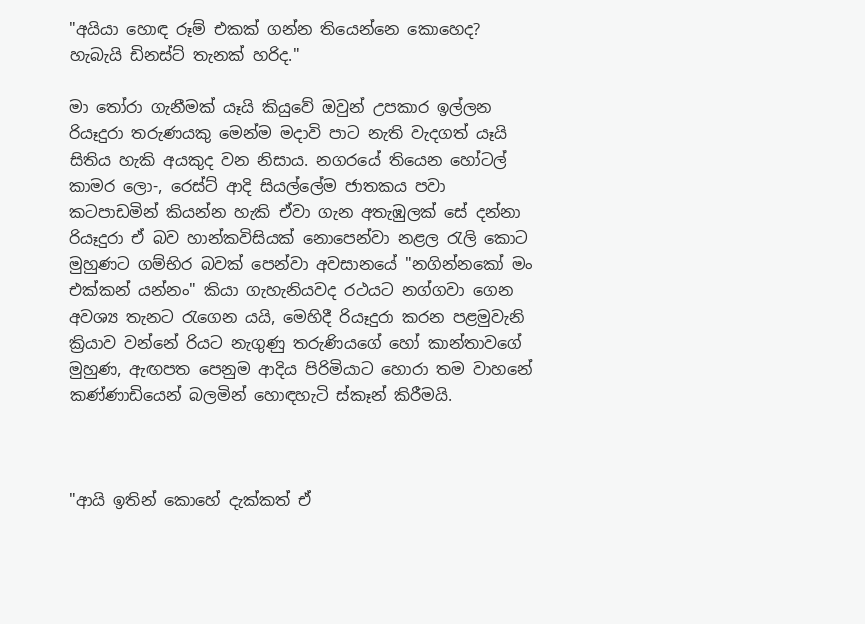"අයියා හොඳ රූම් එකක්‌ ගන්න තියෙන්නෙ කොහෙද? හැබැයි ඩිනස්‌ට්‌ තැනක්‌ හරිද."

මා තෝරා ගැනීමක්‌ යෑයි කියුවේ ඔවුන් උපකාර ඉල්ලන රියෑදුරා තරුණයකු මෙන්ම මදාවි පාට නැති වැදගත් යෑයි සිතිය හැකි අයකුද වන නිසාය. නගරයේ තියෙන හෝටල් කාමර ලො-, රෙස්‌ට්‌ ආදි සියල්ලේම ජාතකය පවා කටපාඩමින් කියන්න හැකි ඒවා ගැන අතැඹුලක්‌ සේ දන්නා රියෑදුරා ඒ බව හාන්කවිසියක්‌ නොපෙන්වා නළල රැලි කොට මුහුණට ගම්භිර බවක්‌ පෙන්වා අවසානයේ "නගින්නකෝ මං එක්‌කන් යන්නං" කියා ගැහැනියවද රථයට නග්ගවා ගෙන අවශ්‍ය තැනට රැගෙන යයි, මෙහිදී රියෑදුරා කරන පළමුවැනි ක්‍රියාව වන්නේ රියට නැගුණු තරුණියගේ හෝ කාන්තාවගේ මුහුණ, ඇඟපත පෙනුම ආදිය පිරිමියාට හොරා තම වාහනේ කණ්‌ණාඩියෙන් බලමින් හොඳහැටි ස්‌කෑන් කිරීමයි.



"ආයි ඉතින් කොහේ දැක්‌කත් ඒ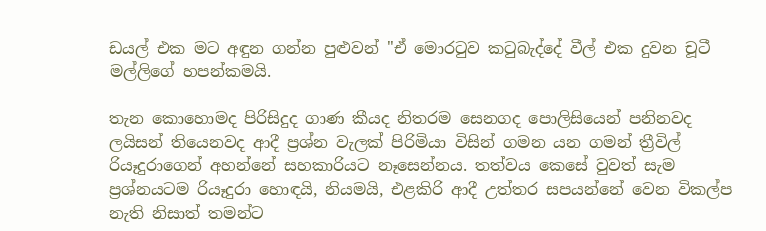ඩයල් එක මට අඳුන ගන්න පුළුවන් "ඒ මොරටුව කටුබැද්දේ වීල් එක දුවන චූටී මල්ලිගේ හපන්කමයි.

තැන කොහොමද පිරිසිදුද ගාණ කීයද නිතරම සෙනගද පොලිසියෙන් පනිනවද ලයිසන් තියෙනවද ආදී ප්‍රශ්න වැලක්‌ පිරිමියා විසින් ගමන යන ගමන් ත්‍රීවිල් රියෑදුරාගෙන් අහන්නේ සහකාරියට නෑසෙන්නය. තත්වය කෙසේ වුවත් සැම ප්‍රශ්නයටම රියෑදුරා හොඳයි, නියමයි, එළකිරි ආදී උත්තර සපයන්නේ වෙන විකල්ප නැති නිසාත් තමන්ට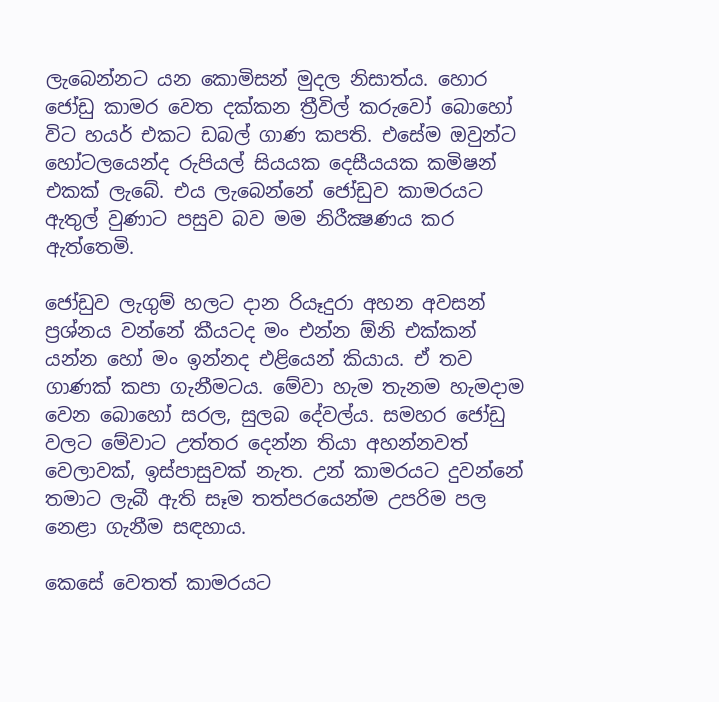ලැබෙන්නට යන කොමිසන් මුදල නිසාත්ය. හොර ජෝඩු කාමර වෙත දක්‌කන ත්‍රීවිල් කරුවෝ බොහෝ විට හයර් එකට ඩබල් ගාණ කපති. එසේම ඔවුන්ට හෝටලයෙන්ද රුපියල් සියයක දෙසීයයක කමිෂන් එකක්‌ ලැබේ. එය ලැබෙන්නේ ජෝඩුව කාමරයට ඇතුල් වුණාට පසුව බව මම නිරීක්‍ෂණය කර ඇත්තෙමි.

ජෝඩුව ලැගුම් හලට දාන රියෑදුරා අහන අවසන් ප්‍රශ්නය වන්නේ කීයටද මං එන්න ඕනි එක්‌කන් යන්න හෝ මං ඉන්නද එළියෙන් කියාය. ඒ තව ගාණක්‌ කපා ගැනීමටය. මේවා හැම තැනම හැමදාම වෙන බොහෝ සරල, සුලබ දේවල්ය. සමහර ජෝඩු වලට මේවාට උත්තර දෙන්න තියා අහන්නවත් වෙලාවක්‌, ඉස්‌පාසුවක්‌ නැත. උන් කාමරයට දුවන්නේ තමාට ලැබී ඇති සෑම තත්පරයෙන්ම උපරිම පල නෙළා ගැනීම සඳහාය.

කෙසේ වෙතත් කාමරයට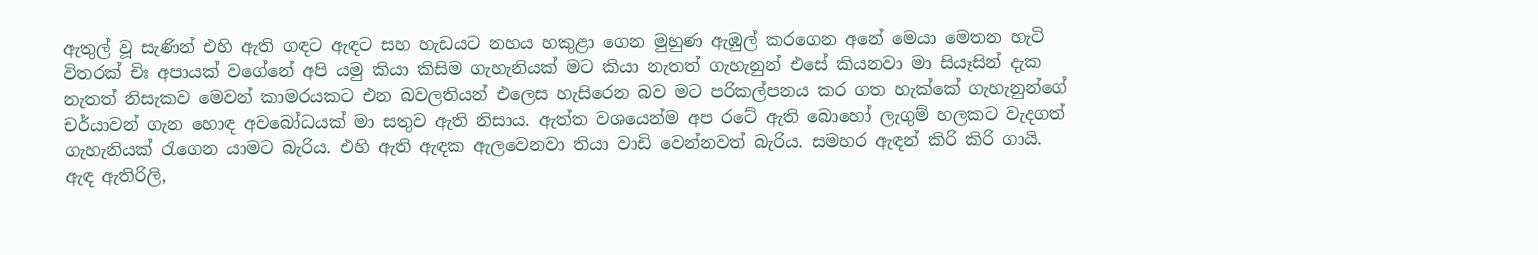ඇතුල් වූ සැණින් එහි ඇති ගඳට ඇඳට සහ හැඩයට නහය හකුළා ගෙන මුහුණ ඇඹුල් කරගෙන අනේ මෙයා මෙතන හැටි විතරක්‌ චිඃ අපායක්‌ වගේනේ අපි යමු කියා කිසිම ගැහැනියක්‌ මට කියා නැතත් ගැහැනුන් එසේ කියනවා මා සියෑසින් දැක නැතත් නිසැකව මෙවන් කාමරයකට එන බවලතියන් එලෙස හැසිරෙන බව මට පරිකල්පනය කර ගත හැක්‌කේ ගැහැනුන්ගේ චර්යාවන් ගැන හොඳ අවබෝධයක්‌ මා සතුව ඇති නිසාය. ඇත්ත වශයෙන්ම අප රටේ ඇති බොහෝ ලැගුම් හලකට වැදගත් ගැහැනියක්‌ රැගෙන යාමට බැරිය. එහි ඇති ඇඳක ඇලවෙනවා තියා වාඩි වෙන්නවත් බැරිය. සමහර ඇඳන් කිරි කිරි ගායි. ඇඳ ඇතිරිලි,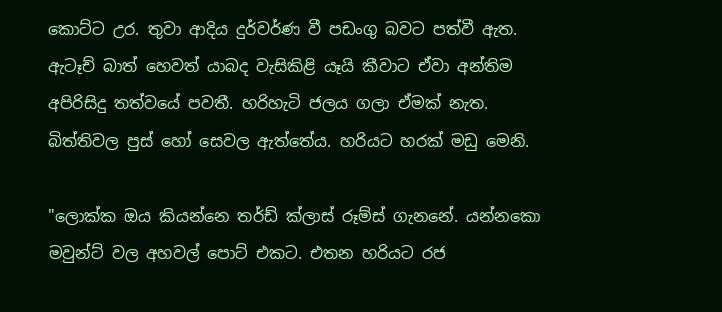කොට්‌ට උර. තුවා ආදිය දුර්වර්ණ වී පඩංගු බවට පත්වී ඇත. ඇටෑච් බාත් හෙවත් යාබද වැසිකිළි යෑයි කීවාට ඒවා අන්තිම අපිරිසිදු තත්වයේ පවතී. හරිහැටි ජලය ගලා ඒමක්‌ නැත. බිත්තිවල පුස්‌ හෝ සෙවල ඇත්තේය. හරියට හරක්‌ මඩු මෙනි.

"ලොක්‌ක ඔය කියන්නෙ තර්ඩ් ක්‌ලාස්‌ රූම්ස්‌ ගැනනේ. යන්නකො මවුන්ට්‌ වල අහවල් පොට්‌ එකට. එතන හරියට රජ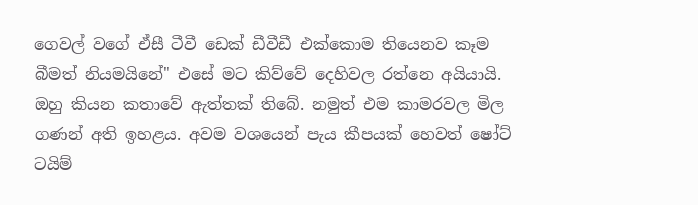ගෙවල් වගේ ඒසී ටීවී ඩෙක්‌ ඩීවීඩී එක්‌කොම තියෙනව කෑම බීමත් නියමයිනේ" එසේ මට කිව්වේ දෙහිවල රත්නෙ අයියායි. ඔහු කියන කතාවේ ඇත්තක්‌ තිබේ. නමුත් එම කාමරවල මිල ගණන් අති ඉහළය. අවම වශයෙන් පැය කීපයක්‌ හෙවත් ෂෝට්‌ ටයිම්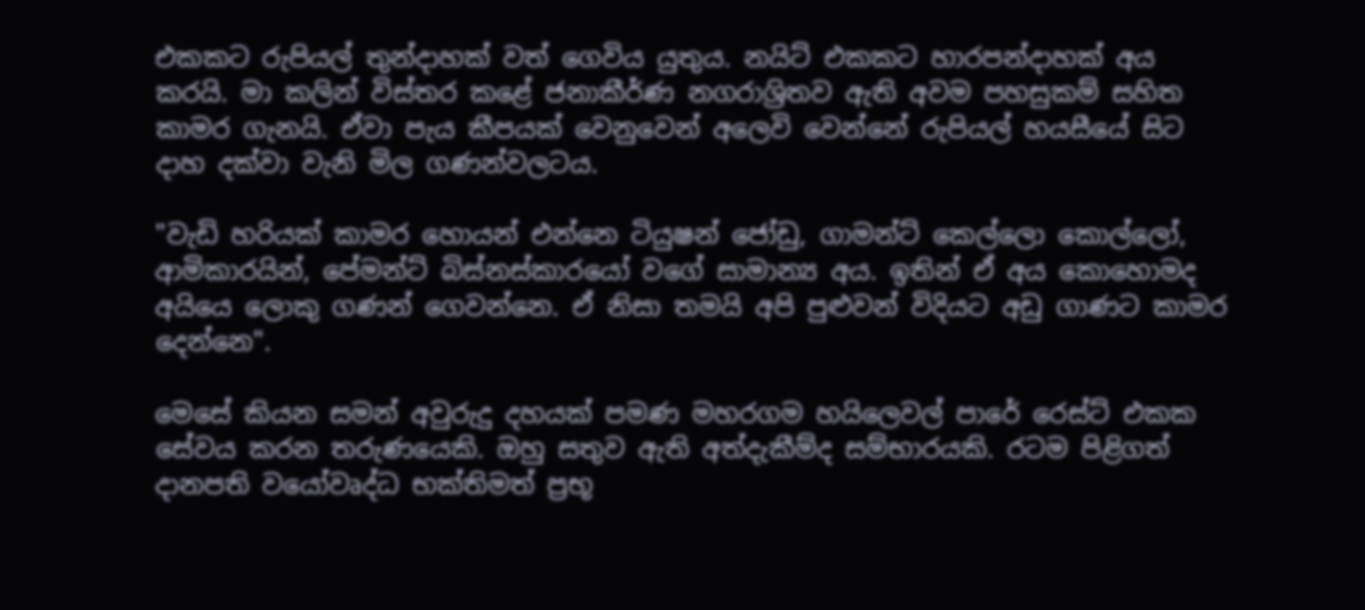එකකට රුපියල් තුන්දාහක්‌ වත් ගෙවිය යුතුය. නයිට්‌ එකකට හාරපන්දාහක්‌ අය කරයි. මා කලින් විස්‌තර කළේ ජනාකීර්ණ නගරාශ්‍රිතව ඇති අවම පහසුකම් සහිත කාමර ගැනයි. ඒවා පැය කීපයක්‌ වෙනුවෙන් අලෙවි වෙන්නේ රුපියල් හයසීයේ සිට දාහ දක්‌වා වැනි මිල ගණන්වලටය.

"වැඩි හරියක්‌ කාමර හොයන් එන්නෙ ටියුෂන් ජෝඩු, ගාමන්ට්‌ කෙල්ලො කොල්ලෝ, ආමිකාරයින්, පේමන්ට්‌ බිස්‌නස්‌කාරයෝ වගේ සාමාන්‍ය අය. ඉතින් ඒ අය කොහොමද අයියෙ ලොකු ගණන් ගෙවන්නෙ. ඒ නිසා තමයි අපි පුළුවන් විදියට අඩු ගාණට කාමර දෙන්නෙ".

මෙසේ කියන සමන් අවුරුදු දහයක්‌ පමණ මහරගම හයිලෙවල් පාරේ රෙස්‌ට්‌ එකක සේවය කරන තරුණයෙකි. ඔහු සතුව ඇති අත්දැකීම්ද සම්භාරයකි. රටම පිළිගත් දානපති වයෝවෘද්ධ භක්‌තිමත් ප්‍රභූ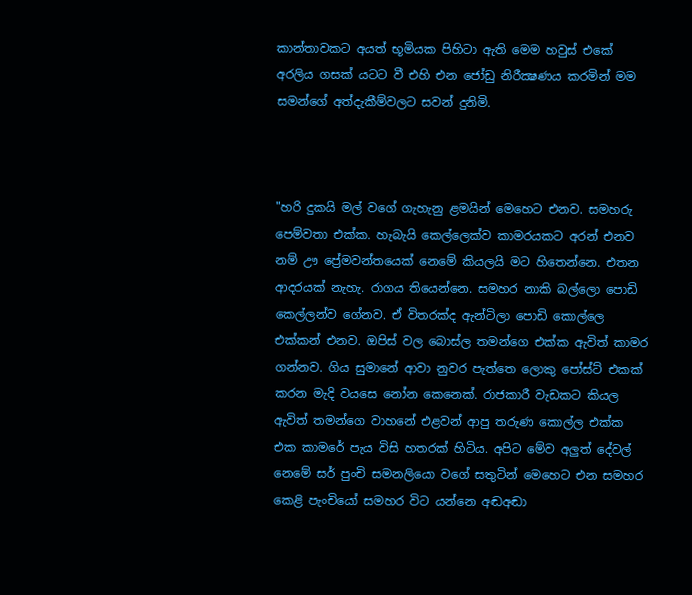කාන්තාවකට අයත් භූමියක පිහිටා ඇති මෙම හවුස්‌ එකේ අරලිය ගසක්‌ යටට වී එහි එන ජෝඩු නිරීක්‍ෂණය කරමින් මම සමන්ගේ අත්දැකීම්වලට සවන් දුනිමි.



"හරි දුකයි මල් වගේ ගැහැනු ළමයින් මෙහෙට එනව. සමහරු පෙම්වතා එක්‌ක. හැබැයි කෙල්ලෙක්‌ව කාමරයකට අරන් එනව නම් ඌ ප්‍රේමවන්තයෙක්‌ නෙමේ කියලයි මට හිතෙන්නෙ. එතන ආදරයක්‌ නැහැ. රාගය තියෙන්නෙ. සමහර නාකි බල්ලො පොඩි කෙල්ලන්ව ගේනව. ඒ විතරක්‌ද ඇන්ටිලා පොඩි කොල්ලෙ එක්‌කන් එනව. ඔපිස්‌ වල බොස්‌ල තමන්ගෙ එක්‌ක ඇවිත් කාමර ගන්නව. ගිය සුමානේ ආවා නුවර පැත්තෙ ලොකු පෝස්‌ට්‌ එකක්‌ කරන මැදි වයසෙ නෝන කෙනෙක්‌. රාජකාරී වැඩකට කියල ඇවිත් තමන්ගෙ වාහනේ එළවන් ආපු තරුණ කොල්ල එක්‌ක එක කාමරේ පැය විසි හතරක්‌ හිටිය. අපිට මේව අලුත් දේවල් නෙමේ සර් පුංචි සමනලියො වගේ සතුටින් මෙහෙට එන සමහර කෙළි පැංචියෝ සමහර විට යන්නෙ අඬඅඬා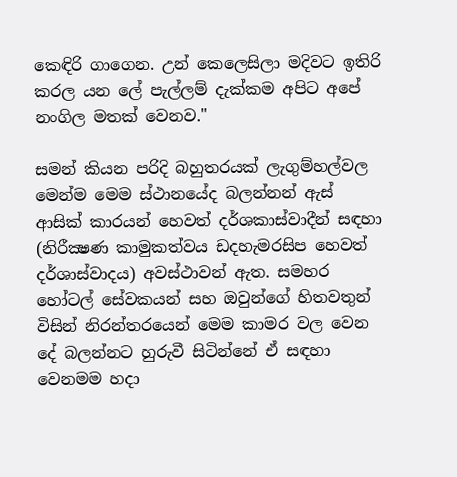කෙඳිරි ගාගෙන. උන් කෙලෙසිලා මදිවට ඉතිරි කරල යන ලේ පැල්ලම් දැක්‌කම අපිට අපේ නංගිල මතක්‌ වෙනව."

සමන් කියන පරිදි බහුතරයක්‌ ලැගුම්හල්වල මෙන්ම මෙම ස්‌ථානයේද බලන්නන් ඇස්‌ ආසික්‌ කාරයන් හෙවත් දර්ශකාස්‌වාදීන් සඳහා (නිරීක්‍ෂණ කාමුකත්වය ඩදහැමරසිප හෙවත් දර්ශාස්‌වාදය) අවස්‌ථාවන් ඇත. සමහර හෝටල් සේවකයන් සහ ඔවුන්ගේ හිතවතුන් විසින් නිරන්තරයෙන් මෙම කාමර වල වෙන දේ බලන්නට හුරුවී සිටින්නේ ඒ සඳහා වෙනමම හදා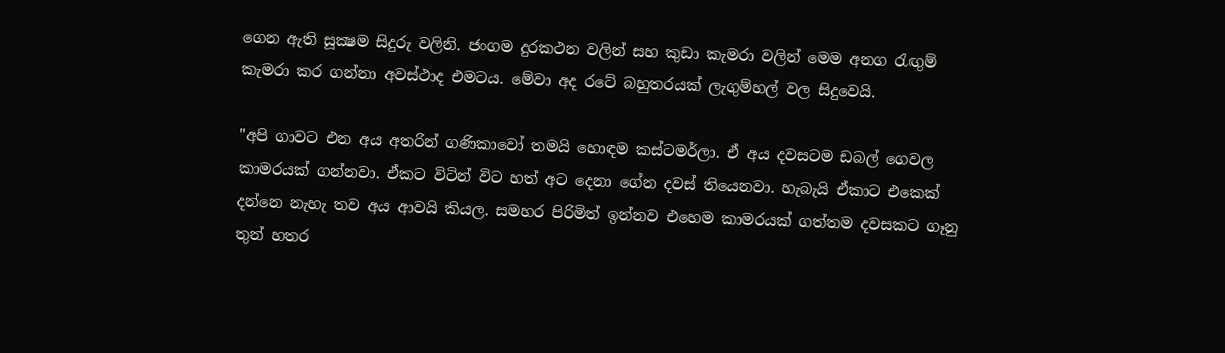ගෙන ඇති සූක්‍ෂම සිදුරු වලිනි. ජංගම දුරකථන වලින් සහ කුඩා කැමරා වලින් මෙම අනග රැඟුම් කැමරා කර ගන්නා අවස්‌ථාද එමටය. මේවා අද රටේ බහුතරයක්‌ ලැගුම්හල් වල සිදුවෙයි.

"අපි ගාවට එන අය අතරින් ගණිකාවෝ තමයි හොඳම කස්‌ටමර්ලා. ඒ අය දවසටම ඩබල් ගෙවල කාමරයක්‌ ගන්නවා. ඒකට විටින් විට හත් අට දෙනා ගේන දවස්‌ තියෙනවා. හැබැයි ඒකාට එකෙක්‌ දන්නෙ නැහැ තව අය ආවයි කියල. සමහර පිරිමිත් ඉන්නව එහෙම කාමරයක්‌ ගත්තම දවසකට ගෑනු තුන් හතර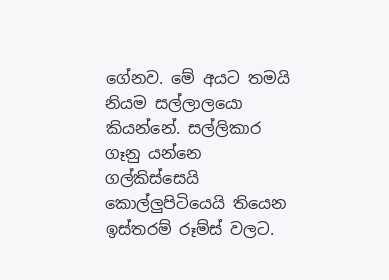ගේනව. මේ අයට තමයි නියම සල්ලාලයො කියන්නේ. සල්ලිකාර ගෑනු යන්නෙ ගල්කිස්‌සෙයි කොල්ලුපිටියෙයි තියෙන ඉස්‌තරම් රූම්ස්‌ වලට.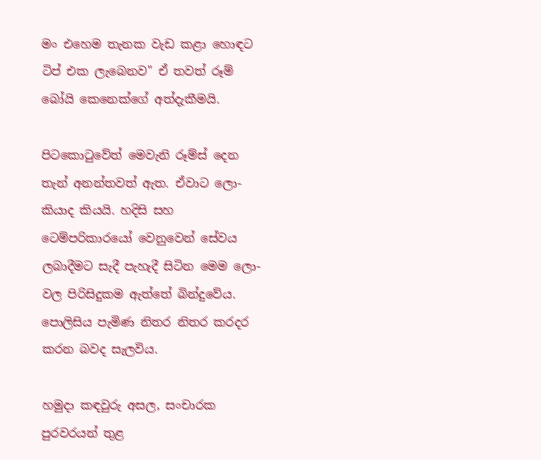මං එහෙම තැනක වැඩ කළා හොඳට ටිප් එක ලැබෙනව" ඒ තවත් රූම් බෝයි කෙනෙක්‌ගේ අත්දැකීමයි.

පිටකොටුවේත් මෙවැනි රූම්ස්‌ දෙන තැන් අනන්තවත් ඇත. ඒවාට ලො- කියාද කියයි. හදිසි සහ ටෙම්පරිකාරයෝ වෙනුවෙන් සේවය ලබාදීමට සැදී පැහැදී සිටින මෙම ලො- වල පිරිසිදුකම ඇත්තේ බින්දුවේය. පොලිසිය පැමිණ නිතර නිතර කරදර කරන බවද සැලවිය.

හමුදා කඳවුරු අසල, සංචාරක පුරවරයන් තුළ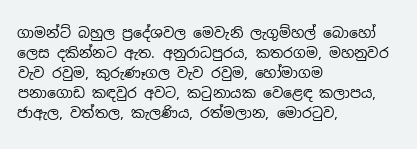ගාමන්ට්‌ බහුල ප්‍රදේශවල මෙවැනි ලැගුම්හල් බොහෝ ලෙස දකින්නට ඇත. අනුරාධපුරය, කතරගම, මහනුවර වැව රවුම, කුරුණෑගල වැව රවුම, හෝමාගම පනාගොඩ කඳවුර අවට, කටුනායක වෙළෙඳ කලාපය, ජාඇල, වත්තල, කැලණිය, රත්මලාන, මොරටුව,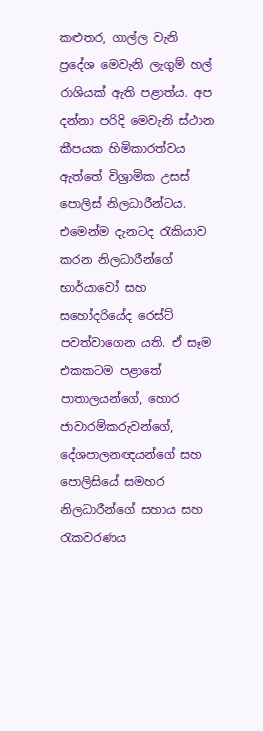කළුතර, ගාල්ල වැනි ප්‍රදේශ මෙවැනි ලැගුම් හල් රාශියක්‌ ඇති පළාත්ය. අප දන්නා පරිදි මෙවැනි ස්‌ථාන කීපයක හිමිකාරත්වය ඇත්තේ විශ්‍රාමික උසස්‌ පොලිස්‌ නිලධාරීන්ටය. එමෙන්ම දැනටද රැකියාව කරන නිලධාරීන්ගේ භාර්යාවෝ සහ සහෝදරියේද රෙස්‌ට්‌ පවත්වාගෙන යති. ඒ සෑම එකකටම පළාතේ පාතාලයන්ගේ, හොර ජාවාරම්කරුවන්ගේ, දේශපාලනඥයන්ගේ සහ පොලිසියේ සමහර නිලධාරීන්ගේ සහාය සහ රැකවරණය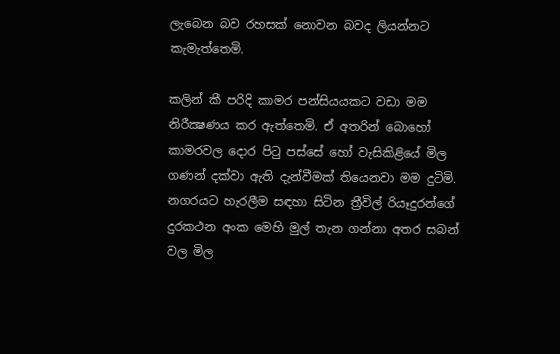ලැබෙන බව රහසක්‌ නොවන බවද ලියන්නට කැමැත්තෙමි.

කලින් කී පරිදි කාමර පන්සියයකට වඩා මම නිරීක්‍ෂණය කර ඇත්තෙමි. ඒ අතරින් බොහෝ කාමරවල දොර පිටු පස්‌සේ හෝ වැසිකිළියේ මිල ගණන් දක්‌වා ඇති දැන්වීමක්‌ තියෙනවා මම දුටිමි. නගරයට හැරලීම සඳහා සිටින ත්‍රීවිල් රියෑදුරන්ගේ දුරකථන අංක මෙහි මුල් තැන ගන්නා අතර සබන් වල මිල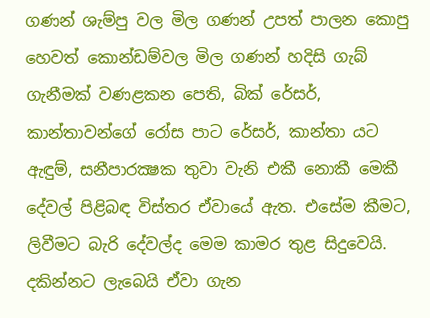ගණන් ශැම්පු වල මිල ගණන් උපත් පාලන කොපු හෙවත් කොන්ඩම්වල මිල ගණන් හදිසි ගැබ් ගැනීමක්‌ වණළකන පෙති, බික්‌ රේසර්, කාන්තාවන්ගේ රෝස පාට රේසර්, කාන්තා යට ඇඳුම්, සනීපාරක්‍ෂක තුවා වැනි එකී නොකී මෙකී දේවල් පිළිබඳ විස්‌තර ඒවායේ ඇත. එසේම කීමට, ලිවීමට බැරි දේවල්ද මෙම කාමර තුළ සිදුවෙයි. දකින්නට ලැබෙයි ඒවා ගැන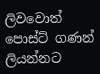ලිවවොත් පොස්ට් ගණන් ලියන්නට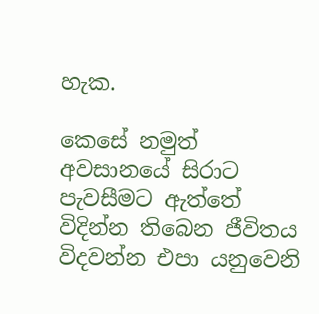හැක.

කෙසේ නමුත් අවසානයේ සිරාට පැවසීමට ඇත්තේ විදින්න තිබෙන ජීවිතය විදවන්න එපා යනුවෙනි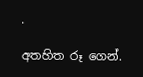.

අතහිත රූ ගෙන්.